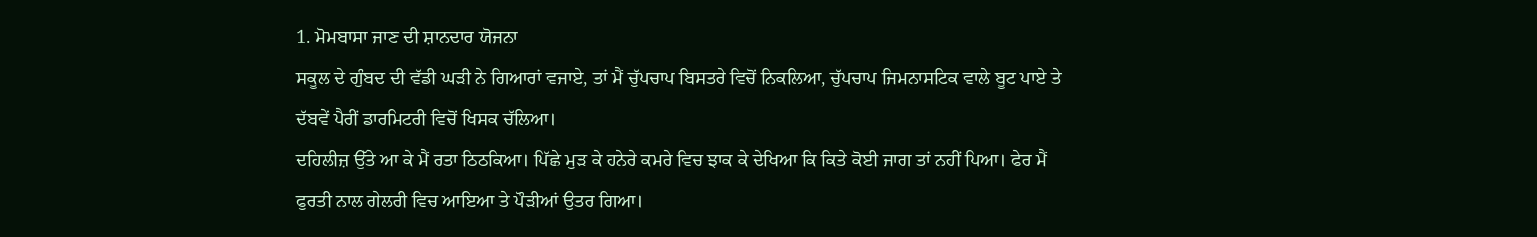1. ਮੋਮਬਾਸਾ ਜਾਣ ਦੀ ਸ਼ਾਨਦਾਰ ਯੋਜਨਾ
ਸਕੂਲ ਦੇ ਗੁੰਬਦ ਦੀ ਵੱਡੀ ਘੜੀ ਨੇ ਗਿਆਰਾਂ ਵਜਾਏ, ਤਾਂ ਮੈਂ ਚੁੱਪਚਾਪ ਬਿਸਤਰੇ ਵਿਚੋਂ ਨਿਕਲਿਆ, ਚੁੱਪਚਾਪ ਜਿਮਨਾਸਟਿਕ ਵਾਲੇ ਬੂਟ ਪਾਏ ਤੇ ਦੱਬਵੇਂ ਪੈਰੀਂ ਡਾਰਮਿਟਰੀ ਵਿਚੋਂ ਖਿਸਕ ਚੱਲਿਆ।
ਦਹਿਲੀਜ਼ ਉੱਤੇ ਆ ਕੇ ਮੈਂ ਰਤਾ ਠਿਠਕਿਆ। ਪਿੱਛੇ ਮੁੜ ਕੇ ਹਨੇਰੇ ਕਮਰੇ ਵਿਚ ਝਾਕ ਕੇ ਦੇਖਿਆ ਕਿ ਕਿਤੇ ਕੋਈ ਜਾਗ ਤਾਂ ਨਹੀਂ ਪਿਆ। ਫੇਰ ਮੈਂ ਫੁਰਤੀ ਨਾਲ ਗੇਲਰੀ ਵਿਚ ਆਇਆ ਤੇ ਪੌੜੀਆਂ ਉਤਰ ਗਿਆ।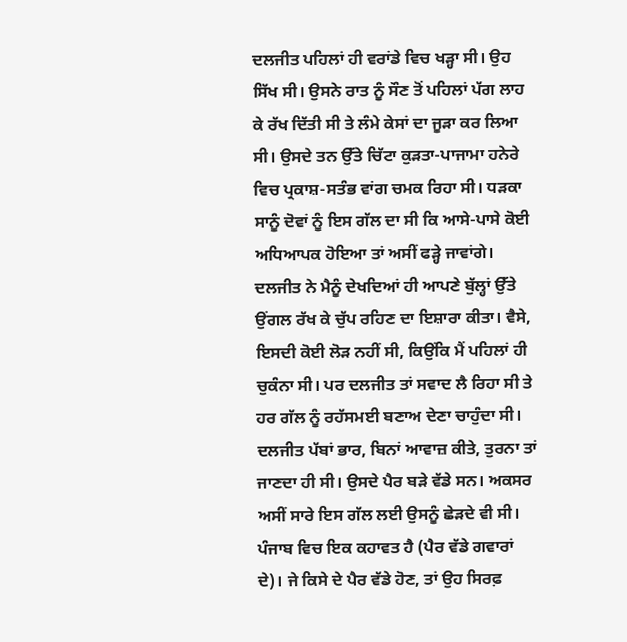ਦਲਜੀਤ ਪਹਿਲਾਂ ਹੀ ਵਰਾਂਡੇ ਵਿਚ ਖੜ੍ਹਾ ਸੀ। ਉਹ ਸਿੱਖ ਸੀ। ਉਸਨੇ ਰਾਤ ਨੂੰ ਸੌਣ ਤੋਂ ਪਹਿਲਾਂ ਪੱਗ ਲਾਹ ਕੇ ਰੱਖ ਦਿੱਤੀ ਸੀ ਤੇ ਲੰਮੇ ਕੇਸਾਂ ਦਾ ਜੂੜਾ ਕਰ ਲਿਆ ਸੀ। ਉਸਦੇ ਤਨ ਉੱਤੇ ਚਿੱਟਾ ਕੁੜਤਾ-ਪਾਜਾਮਾ ਹਨੇਰੇ ਵਿਚ ਪ੍ਰਕਾਸ਼-ਸਤੰਭ ਵਾਂਗ ਚਮਕ ਰਿਹਾ ਸੀ। ਧੜਕਾ ਸਾਨੂੰ ਦੋਵਾਂ ਨੂੰ ਇਸ ਗੱਲ ਦਾ ਸੀ ਕਿ ਆਸੇ-ਪਾਸੇ ਕੋਈ ਅਧਿਆਪਕ ਹੋਇਆ ਤਾਂ ਅਸੀਂ ਫੜ੍ਹੇ ਜਾਵਾਂਗੇ।
ਦਲਜੀਤ ਨੇ ਮੈਨੂੰ ਦੇਖਦਿਆਂ ਹੀ ਆਪਣੇ ਬੁੱਲ੍ਹਾਂ ਉੱਤੇ ਉਂਗਲ ਰੱਖ ਕੇ ਚੁੱਪ ਰਹਿਣ ਦਾ ਇਸ਼ਾਰਾ ਕੀਤਾ। ਵੈਸੇ, ਇਸਦੀ ਕੋਈ ਲੋੜ ਨਹੀਂ ਸੀ, ਕਿਉਂਕਿ ਮੈਂ ਪਹਿਲਾਂ ਹੀ ਚੁਕੰਨਾ ਸੀ। ਪਰ ਦਲਜੀਤ ਤਾਂ ਸਵਾਦ ਲੈ ਰਿਹਾ ਸੀ ਤੇ ਹਰ ਗੱਲ ਨੂੰ ਰਹੱਸਮਈ ਬਣਾਅ ਦੇਣਾ ਚਾਹੁੰਦਾ ਸੀ।
ਦਲਜੀਤ ਪੱਬਾਂ ਭਾਰ, ਬਿਨਾਂ ਆਵਾਜ਼ ਕੀਤੇ, ਤੁਰਨਾ ਤਾਂ ਜਾਣਦਾ ਹੀ ਸੀ। ਉਸਦੇ ਪੈਰ ਬੜੇ ਵੱਡੇ ਸਨ। ਅਕਸਰ ਅਸੀਂ ਸਾਰੇ ਇਸ ਗੱਲ ਲਈ ਉਸਨੂੰ ਛੇੜਦੇ ਵੀ ਸੀ। ਪੰਜਾਬ ਵਿਚ ਇਕ ਕਹਾਵਤ ਹੈ (ਪੈਰ ਵੱਡੇ ਗਵਾਰਾਂ ਦੇ)। ਜੇ ਕਿਸੇ ਦੇ ਪੈਰ ਵੱਡੇ ਹੋਣ, ਤਾਂ ਉਹ ਸਿਰਫ਼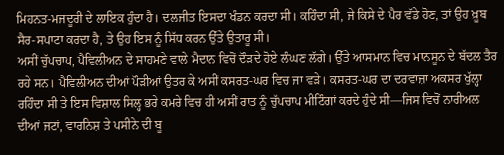ਮਿਹਨਤ-ਮਜਦੂਰੀ ਦੇ ਲਾਇਕ ਹੁੰਦਾ ਹੈ। ਦਲਜੀਤ ਇਸਦਾ ਖੰਡਨ ਕਰਦਾ ਸੀ। ਕਹਿੰਦਾ ਸੀ, ਜੇ ਕਿਸੇ ਦੇ ਪੈਰ ਵੱਡੇ ਹੋਣ, ਤਾਂ ਉਹ ਖ਼ੂਬ ਸੈਰ-ਸਪਾਟਾ ਕਰਦਾ ਹੈ, ਤੇ ਉਹ ਇਸ ਨੂੰ ਸਿੱਧ ਕਰਨ ਉੱਤੇ ਉਤਾਰੂ ਸੀ।
ਅਸੀਂ ਚੁੱਪਚਾਪ, ਪੈਵਿਲੀਅਨ ਦੇ ਸਾਹਮਣੇ ਵਾਲੇ ਮੈਦਾਨ ਵਿਚੋਂ ਦੌੜਦੇ ਹੋਏ ਲੰਘਣ ਲੱਗੇ। ਉੱਤੇ ਆਸਮਾਨ ਵਿਚ ਮਾਨਸੂਨ ਦੇ ਬੱਦਲ ਤੈਰ ਰਹੇ ਸਨ। ਪੈਵਿਲੀਅਨ ਦੀਆਂ ਪੌੜੀਆਂ ਉਤਰ ਕੇ ਅਸੀਂ ਕਸਰਤ-ਘਰ ਵਿਚ ਜਾ ਵੜੇ। ਕਸਰਤ-ਘਰ ਦਾ ਦਰਵਾਜ਼ਾ ਅਕਸਰ ਖੁੱਲ੍ਹਾ ਰਹਿੰਦਾ ਸੀ ਤੇ ਇਸ ਵਿਸ਼ਾਲ ਸਿਲ੍ਹ ਭਰੇ ਕਮਰੇ ਵਿਚ ਹੀ ਅਸੀਂ ਰਾਤ ਨੂੰ ਚੁੱਪਚਾਪ ਮੀਟਿੰਗਾਂ ਕਰਦੇ ਹੁੰਦੇ ਸੀ—ਜਿਸ ਵਿਚੋਂ ਨਾਰੀਅਲ ਦੀਆਂ ਜਟਾਂ, ਵਾਰਨਿਸ਼ ਤੇ ਪਸੀਨੇ ਦੀ ਬੂ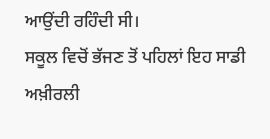ਆਉਂਦੀ ਰਹਿੰਦੀ ਸੀ।
ਸਕੂਲ ਵਿਚੋਂ ਭੱਜਣ ਤੋਂ ਪਹਿਲਾਂ ਇਹ ਸਾਡੀ ਅਖ਼ੀਰਲੀ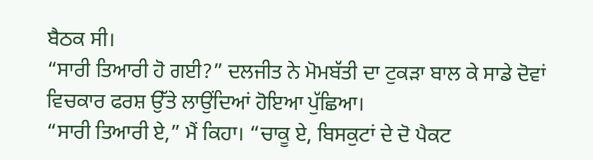ਬੈਠਕ ਸੀ।
“ਸਾਰੀ ਤਿਆਰੀ ਹੋ ਗਈ?” ਦਲਜੀਤ ਨੇ ਮੋਮਬੱਤੀ ਦਾ ਟੁਕੜਾ ਬਾਲ ਕੇ ਸਾਡੇ ਦੋਵਾਂ ਵਿਚਕਾਰ ਫਰਸ਼ ਉੱਤੇ ਲਾਉਂਦਿਆਂ ਹੋਇਆ ਪੁੱਛਿਆ।
“ਸਾਰੀ ਤਿਆਰੀ ਏ,” ਮੈਂ ਕਿਹਾ। “ਚਾਕੂ ਏ, ਬਿਸਕੁਟਾਂ ਦੇ ਦੋ ਪੈਕਟ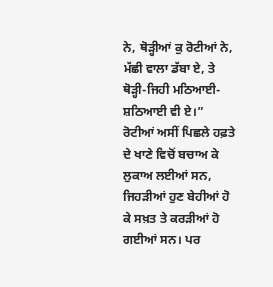ਨੇ, ਥੋੜ੍ਹੀਆਂ ਕੁ ਰੋਟੀਆਂ ਨੇ, ਮੱਛੀ ਵਾਲਾ ਡੱਬਾ ਏ, ਤੇ ਥੋੜ੍ਹੀ-ਜਿਹੀ ਮਠਿਆਈ-ਸ਼ਠਿਆਈ ਵੀ ਏ।”
ਰੋਟੀਆਂ ਅਸੀਂ ਪਿਛਲੇ ਹਫ਼ਤੇ ਦੇ ਖਾਣੇ ਵਿਚੋਂ ਬਚਾਅ ਕੇ ਲੁਕਾਅ ਲਈਆਂ ਸਨ, ਜਿਹੜੀਆਂ ਹੁਣ ਬੇਹੀਆਂ ਹੋ ਕੇ ਸਖ਼ਤ ਤੇ ਕਰੜੀਆਂ ਹੋ ਗਈਆਂ ਸਨ। ਪਰ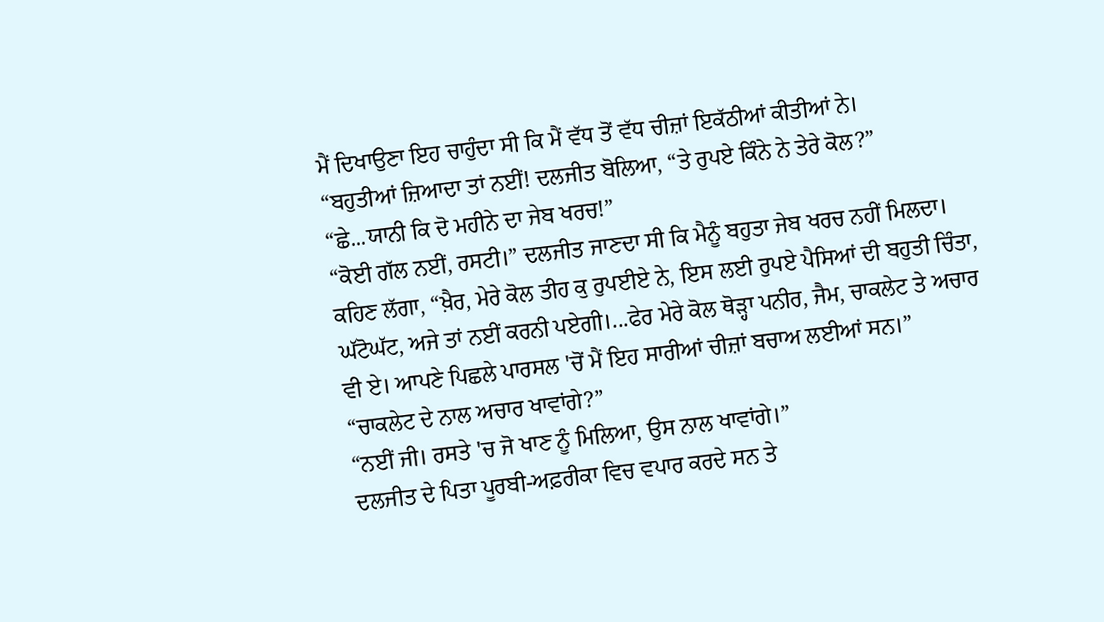ਮੈਂ ਦਿਖਾਉਣਾ ਇਹ ਚਾਹੁੰਦਾ ਸੀ ਕਿ ਮੈਂ ਵੱਧ ਤੋਂ ਵੱਧ ਚੀਜ਼ਾਂ ਇਕੱਠੀਆਂ ਕੀਤੀਆਂ ਨੇ।
“ਬਹੁਤੀਆਂ ਜ਼ਿਆਦਾ ਤਾਂ ਨਈਂ! ਦਲਜੀਤ ਬੋਲਿਆ, “ਤੇ ਰੁਪਏ ਕਿੰਨੇ ਨੇ ਤੇਰੇ ਕੋਲ?”
“ਛੇ...ਯਾਨੀ ਕਿ ਦੋ ਮਹੀਨੇ ਦਾ ਜੇਬ ਖਰਚ!”
“ਕੋਈ ਗੱਲ ਨਈਂ, ਰਸਟੀ।” ਦਲਜੀਤ ਜਾਣਦਾ ਸੀ ਕਿ ਮੈਨੂੰ ਬਹੁਤਾ ਜੇਬ ਖਰਚ ਨਹੀਂ ਮਿਲਦਾ। ਕਹਿਣ ਲੱਗਾ, “ਖ਼ੈਰ, ਮੇਰੇ ਕੋਲ ਤੀਹ ਕੁ ਰੁਪਈਏ ਨੇ, ਇਸ ਲਈ ਰੁਪਏ ਪੈਸਿਆਂ ਦੀ ਬਹੁਤੀ ਚਿੰਤਾ, ਘੱਟੋਘੱਟ, ਅਜੇ ਤਾਂ ਨਈਂ ਕਰਨੀ ਪਏਗੀ।...ਫੇਰ ਮੇਰੇ ਕੋਲ ਥੋੜ੍ਹਾ ਪਨੀਰ, ਜੈਮ, ਚਾਕਲੇਟ ਤੇ ਅਚਾਰ ਵੀ ਏ। ਆਪਣੇ ਪਿਛਲੇ ਪਾਰਸਲ 'ਚੋਂ ਮੈਂ ਇਹ ਸਾਰੀਆਂ ਚੀਜ਼ਾਂ ਬਚਾਅ ਲਈਆਂ ਸਨ।”
“ਚਾਕਲੇਟ ਦੇ ਨਾਲ ਅਚਾਰ ਖਾਵਾਂਗੇ?”
“ਨਈਂ ਜੀ। ਰਸਤੇ 'ਚ ਜੋ ਖਾਣ ਨੂੰ ਮਿਲਿਆ, ਉਸ ਨਾਲ ਖਾਵਾਂਗੇ।”
ਦਲਜੀਤ ਦੇ ਪਿਤਾ ਪੂਰਬੀ-ਅਫ਼ਰੀਕਾ ਵਿਚ ਵਪਾਰ ਕਰਦੇ ਸਨ ਤੇ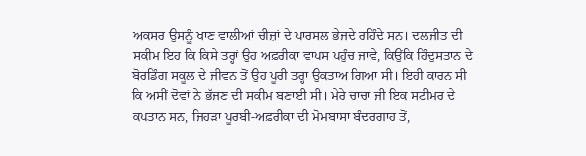ਅਕਸਰ ਉਸਨੂੰ ਖਾਣ ਵਾਲੀਆਂ ਚੀਜ਼ਾਂ ਦੇ ਪਾਰਸਲ ਭੇਜਦੇ ਰਹਿੰਦੇ ਸਨ। ਦਲਜੀਤ ਦੀ ਸਕੀਮ ਇਹ ਕਿ ਕਿਸੇ ਤਰ੍ਹਾਂ ਉਹ ਅਫ਼ਰੀਕਾ ਵਾਪਸ ਪਹੁੰਚ ਜਾਵੇ, ਕਿਉਂਕਿ ਹਿੰਦੁਸਤਾਨ ਦੇ ਬੋਰਡਿੰਗ ਸਕੂਲ ਦੇ ਜੀਵਨ ਤੋਂ ਉਹ ਪੂਰੀ ਤਰ੍ਹਾ ਉਕਤਾਅ ਗਿਆ ਸੀ। ਇਹੀ ਕਾਰਨ ਸੀ ਕਿ ਅਸੀਂ ਦੋਵਾਂ ਨੇ ਭੱਜਣ ਦੀ ਸਕੀਮ ਬਣਾਈ ਸੀ। ਮੇਰੇ ਚਾਚਾ ਜੀ ਇਕ ਸਟੀਮਰ ਦੇ ਕਪਤਾਨ ਸਨ, ਜਿਹੜਾ ਪੂਰਬੀ-ਅਫ਼ਰੀਕਾ ਦੀ ਮੋਮਬਾਸਾ ਬੰਦਰਗਾਹ ਤੋਂ,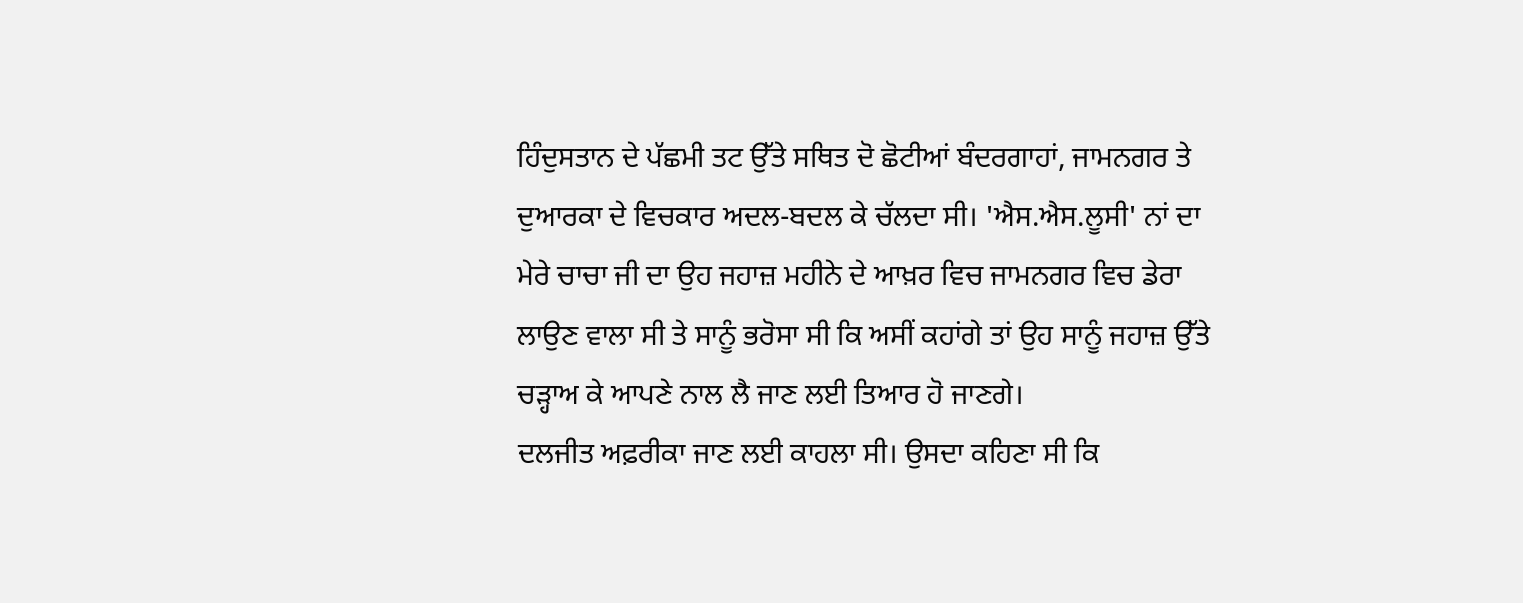ਹਿੰਦੁਸਤਾਨ ਦੇ ਪੱਛਮੀ ਤਟ ਉੱਤੇ ਸਥਿਤ ਦੋ ਛੋਟੀਆਂ ਬੰਦਰਗਾਹਾਂ, ਜਾਮਨਗਰ ਤੇ ਦੁਆਰਕਾ ਦੇ ਵਿਚਕਾਰ ਅਦਲ-ਬਦਲ ਕੇ ਚੱਲਦਾ ਸੀ। 'ਐਸ.ਐਸ.ਲੂਸੀ' ਨਾਂ ਦਾ ਮੇਰੇ ਚਾਚਾ ਜੀ ਦਾ ਉਹ ਜਹਾਜ਼ ਮਹੀਨੇ ਦੇ ਆਖ਼ਰ ਵਿਚ ਜਾਮਨਗਰ ਵਿਚ ਡੇਰਾ ਲਾਉਣ ਵਾਲਾ ਸੀ ਤੇ ਸਾਨੂੰ ਭਰੋਸਾ ਸੀ ਕਿ ਅਸੀਂ ਕਹਾਂਗੇ ਤਾਂ ਉਹ ਸਾਨੂੰ ਜਹਾਜ਼ ਉੱਤੇ ਚੜ੍ਹਾਅ ਕੇ ਆਪਣੇ ਨਾਲ ਲੈ ਜਾਣ ਲਈ ਤਿਆਰ ਹੋ ਜਾਣਗੇ।
ਦਲਜੀਤ ਅਫ਼ਰੀਕਾ ਜਾਣ ਲਈ ਕਾਹਲਾ ਸੀ। ਉਸਦਾ ਕਹਿਣਾ ਸੀ ਕਿ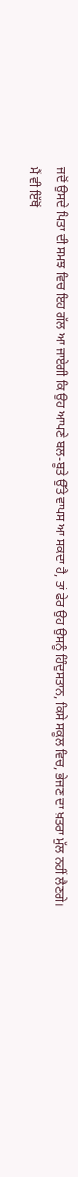ਜਦੋਂ ਉਸਦੇ ਪਿਤਾ ਦੀ ਸਮਝ ਵਿਚ ਇਹ ਗੱਲ ਆ ਜਾਏਗੀ ਕਿ ਉਹ ਆਪਣੇ ਬਲ-ਬੂਤੇ ਉੱਤੇ ਵਾਪਸ ਆ ਸਕਦਾ ਹੈ, ਤਾਂ ਫੇਰ ਉਹ ਉਸਨੂੰ ਹਿੰਦੁਸਤਾਨ, ਕਿਸੇ ਸਕੂਲ ਵਿਚ, ਭੇਜਣ ਦਾ ਖ਼ਤਰਾ ਮੁੱਲ ਨਹੀਂ ਲੈਣਗੇ।
ਮੈਂ ਵੀ ਇੱਥੋਂ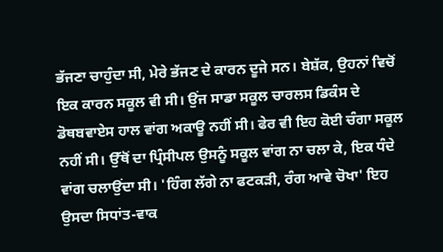ਭੱਜਣਾ ਚਾਹੁੰਦਾ ਸੀ, ਮੇਰੇ ਭੱਜਣ ਦੇ ਕਾਰਨ ਦੂਜੇ ਸਨ। ਬੇਸ਼ੱਕ, ਉਹਨਾਂ ਵਿਚੋਂ ਇਕ ਕਾਰਨ ਸਕੂਲ ਵੀ ਸੀ। ਉਂਜ ਸਾਡਾ ਸਕੂਲ ਚਾਰਲਸ ਡਿਕੰਸ ਦੇ ਡੋਥਬਵਾਏਸ ਹਾਲ ਵਾਂਗ ਅਕਾਊ ਨਹੀਂ ਸੀ। ਫੇਰ ਵੀ ਇਹ ਕੋਈ ਚੰਗਾ ਸਕੂਲ ਨਹੀਂ ਸੀ। ਉੱਥੋਂ ਦਾ ਪ੍ਰਿੰਸੀਪਲ ਉਸਨੂੰ ਸਕੂਲ ਵਾਂਗ ਨਾ ਚਲਾ ਕੇ, ਇਕ ਧੰਦੇ ਵਾਂਗ ਚਲਾਉਂਦਾ ਸੀ। 'ਹਿੰਗ ਲੱਗੇ ਨਾ ਫਟਕੜੀ, ਰੰਗ ਆਵੇ ਚੋਖਾ' ਇਹ ਉਸਦਾ ਸਿਧਾਂਤ-ਵਾਕ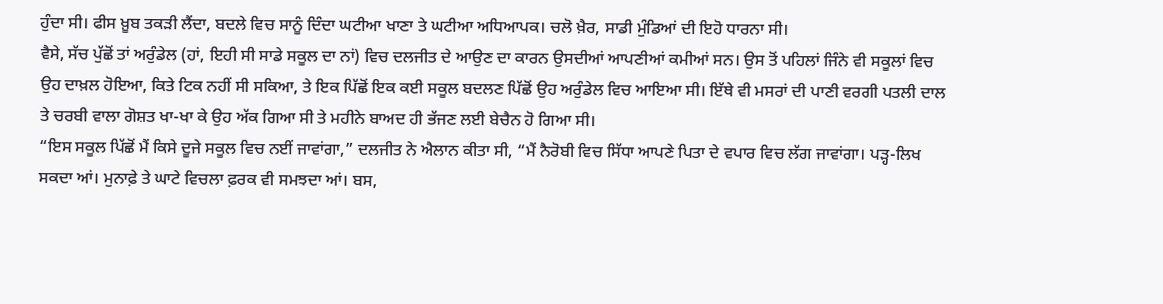ਹੁੰਦਾ ਸੀ। ਫੀਸ ਖ਼ੂਬ ਤਕੜੀ ਲੈਂਦਾ, ਬਦਲੇ ਵਿਚ ਸਾਨੂੰ ਦਿੰਦਾ ਘਟੀਆ ਖਾਣਾ ਤੇ ਘਟੀਆ ਅਧਿਆਪਕ। ਚਲੋ ਖ਼ੈਰ, ਸਾਡੀ ਮੁੰਡਿਆਂ ਦੀ ਇਹੋ ਧਾਰਨਾ ਸੀ।
ਵੈਸੇ, ਸੱਚ ਪੁੱਛੋਂ ਤਾਂ ਅਰੁੰਡੇਲ (ਹਾਂ, ਇਹੀ ਸੀ ਸਾਡੇ ਸਕੂਲ ਦਾ ਨਾਂ) ਵਿਚ ਦਲਜੀਤ ਦੇ ਆਉਣ ਦਾ ਕਾਰਨ ਉਸਦੀਆਂ ਆਪਣੀਆਂ ਕਮੀਆਂ ਸਨ। ਉਸ ਤੋਂ ਪਹਿਲਾਂ ਜਿੰਨੇ ਵੀ ਸਕੂਲਾਂ ਵਿਚ ਉਹ ਦਾਖ਼ਲ ਹੋਇਆ, ਕਿਤੇ ਟਿਕ ਨਹੀਂ ਸੀ ਸਕਿਆ, ਤੇ ਇਕ ਪਿੱਛੋਂ ਇਕ ਕਈ ਸਕੂਲ ਬਦਲਣ ਪਿੱਛੋਂ ਉਹ ਅਰੁੰਡੇਲ ਵਿਚ ਆਇਆ ਸੀ। ਇੱਥੇ ਵੀ ਮਸਰਾਂ ਦੀ ਪਾਣੀ ਵਰਗੀ ਪਤਲੀ ਦਾਲ ਤੇ ਚਰਬੀ ਵਾਲਾ ਗੋਸ਼ਤ ਖਾ-ਖਾ ਕੇ ਉਹ ਅੱਕ ਗਿਆ ਸੀ ਤੇ ਮਹੀਨੇ ਬਾਅਦ ਹੀ ਭੱਜਣ ਲਈ ਬੇਚੈਨ ਹੋ ਗਿਆ ਸੀ।
“ਇਸ ਸਕੂਲ ਪਿੱਛੋਂ ਮੈਂ ਕਿਸੇ ਦੂਜੇ ਸਕੂਲ ਵਿਚ ਨਈਂ ਜਾਵਾਂਗਾ,” ਦਲਜੀਤ ਨੇ ਐਲਾਨ ਕੀਤਾ ਸੀ, “ਮੈਂ ਨੈਰੋਬੀ ਵਿਚ ਸਿੱਧਾ ਆਪਣੇ ਪਿਤਾ ਦੇ ਵਪਾਰ ਵਿਚ ਲੱਗ ਜਾਵਾਂਗਾ। ਪੜ੍ਹ-ਲਿਖ ਸਕਦਾ ਆਂ। ਮੁਨਾਫ਼ੇ ਤੇ ਘਾਟੇ ਵਿਚਲਾ ਫ਼ਰਕ ਵੀ ਸਮਝਦਾ ਆਂ। ਬਸ,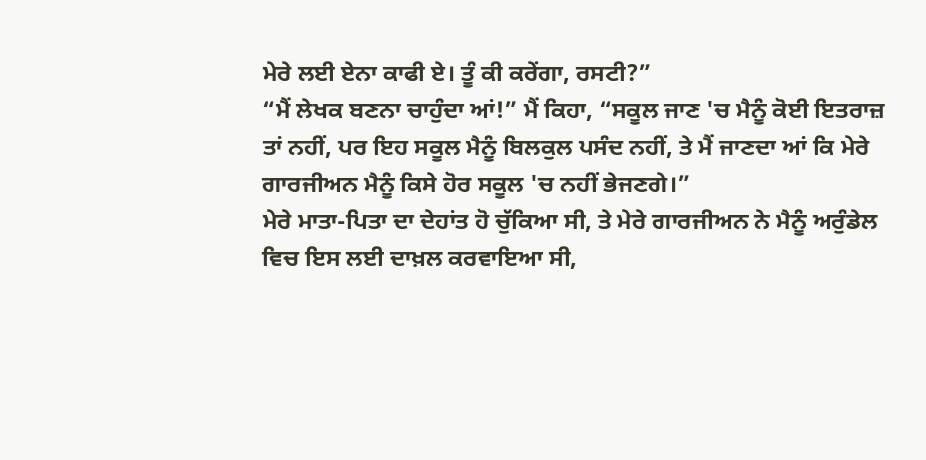ਮੇਰੇ ਲਈ ਏਨਾ ਕਾਫੀ ਏ। ਤੂੰ ਕੀ ਕਰੇਂਗਾ, ਰਸਟੀ?”
“ਮੈਂ ਲੇਖਕ ਬਣਨਾ ਚਾਹੁੰਦਾ ਆਂ!” ਮੈਂ ਕਿਹਾ, “ਸਕੂਲ ਜਾਣ 'ਚ ਮੈਨੂੰ ਕੋਈ ਇਤਰਾਜ਼ ਤਾਂ ਨਹੀਂ, ਪਰ ਇਹ ਸਕੂਲ ਮੈਨੂੰ ਬਿਲਕੁਲ ਪਸੰਦ ਨਹੀਂ, ਤੇ ਮੈਂ ਜਾਣਦਾ ਆਂ ਕਿ ਮੇਰੇ ਗਾਰਜੀਅਨ ਮੈਨੂੰ ਕਿਸੇ ਹੋਰ ਸਕੂਲ 'ਚ ਨਹੀਂ ਭੇਜਣਗੇ।”
ਮੇਰੇ ਮਾਤਾ-ਪਿਤਾ ਦਾ ਦੇਹਾਂਤ ਹੋ ਚੁੱਕਿਆ ਸੀ, ਤੇ ਮੇਰੇ ਗਾਰਜੀਅਨ ਨੇ ਮੈਨੂੰ ਅਰੁੰਡੇਲ ਵਿਚ ਇਸ ਲਈ ਦਾਖ਼ਲ ਕਰਵਾਇਆ ਸੀ,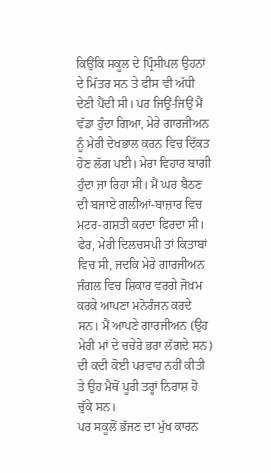ਕਿਉਂਕਿ ਸਕੂਲ ਦੇ ਪ੍ਰਿੰਸੀਪਲ ਉਹਨਾਂ ਦੇ ਮਿੱਤਰ ਸਨ ਤੇ ਫੀਸ ਵੀ ਅੱਧੀ ਦੇਣੀ ਪੈਂਦੀ ਸੀ। ਪਰ ਜਿਉਂ-ਜਿਉਂ ਮੈਂ ਵੱਡਾ ਹੁੰਦਾ ਗਿਆ, ਮੇਰੇ ਗਾਰਜੀਅਨ ਨੂੰ ਮੇਰੀ ਦੇਖਭਾਲ ਕਰਨ ਵਿਚ ਦਿੱਕਤ ਹੋਣ ਲੱਗ ਪਈ। ਮੇਰਾ ਵਿਹਾਰ ਬਾਗੀ ਹੁੰਦਾ ਜਾ ਰਿਹਾ ਸੀ। ਮੈਂ ਘਰ ਬੈਠਣ ਦੀ ਬਜਾਏ ਗਲੀਆਂ-ਬਾਜ਼ਾਰ ਵਿਚ ਮਟਰ-ਗਸ਼ਤੀ ਕਰਦਾ ਫਿਰਦਾ ਸੀ। ਫੇਰ, ਮੇਰੀ ਦਿਲਚਸਪੀ ਤਾਂ ਕਿਤਾਬਾਂ ਵਿਚ ਸੀ, ਜਦਕਿ ਮੇਰੇ ਗਾਰਜੀਅਨ ਜੰਗਲ ਵਿਚ ਸ਼ਿਕਾਰ ਵਰਗੇ ਜੋਖ਼ਮ ਕਰਕੇ ਆਪਣਾ ਮਨੋਰੰਜਨ ਕਰਦੇ ਸਨ। ਮੈਂ ਆਪਣੇ ਗਾਰਜੀਅਨ (ਉਹ ਮੇਰੀ ਮਾਂ ਦੇ ਚਚੇਰੇ ਭਰਾ ਲੱਗਦੇ ਸਨ) ਦੀ ਕਦੀ ਕੋਈ ਪਰਵਾਹ ਨਹੀਂ ਕੀਤੀ ਤੇ ਉਹ ਮੈਥੋਂ ਪੂਰੀ ਤਰ੍ਹਾਂ ਨਿਰਾਸ਼ ਹੋ ਚੁੱਕੇ ਸਨ।
ਪਰ ਸਕੂਲੋਂ ਭੱਜਣ ਦਾ ਮੁੱਖ ਕਾਰਨ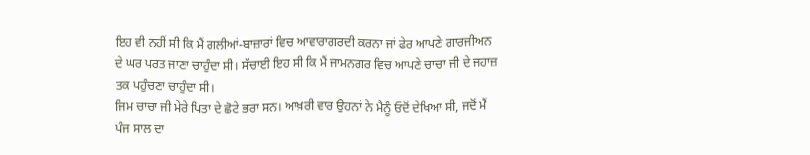ਇਹ ਵੀ ਨਹੀਂ ਸੀ ਕਿ ਮੈਂ ਗਲੀਆਂ-ਬਾਜ਼ਾਰਾਂ ਵਿਚ ਆਵਾਰਾਗਰਦੀ ਕਰਨਾ ਜਾਂ ਫੇਰ ਆਪਣੇ ਗਾਰਜੀਅਨ ਦੇ ਘਰ ਪਰਤ ਜਾਣਾ ਚਾਹੁੰਦਾ ਸੀ। ਸੱਚਾਈ ਇਹ ਸੀ ਕਿ ਮੈਂ ਜਾਮਨਗਰ ਵਿਚ ਆਪਣੇ ਚਾਚਾ ਜੀ ਦੇ ਜਹਾਜ਼ ਤਕ ਪਹੁੰਚਣਾ ਚਾਹੁੰਦਾ ਸੀ।
ਜਿਮ ਚਾਚਾ ਜੀ ਮੇਰੇ ਪਿਤਾ ਦੇ ਛੋਟੇ ਭਰਾ ਸਨ। ਆਖ਼ਰੀ ਵਾਰ ਉਹਨਾਂ ਨੇ ਮੈਨੂੰ ਓਦੋਂ ਦੇਖਿਆ ਸੀ, ਜਦੋਂ ਮੈਂ ਪੰਜ ਸਾਲ ਦਾ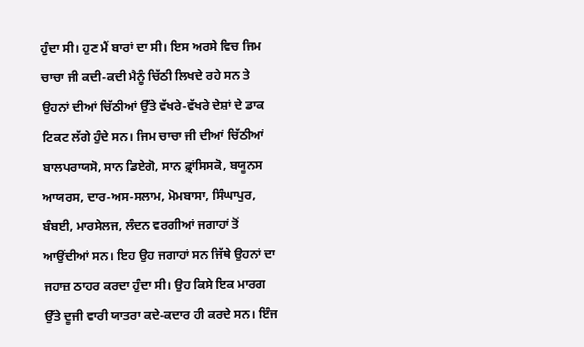ਹੁੰਦਾ ਸੀ। ਹੁਣ ਮੈਂ ਬਾਰਾਂ ਦਾ ਸੀ। ਇਸ ਅਰਸੇ ਵਿਚ ਜਿਮ ਚਾਚਾ ਜੀ ਕਦੀ-ਕਦੀ ਮੈਨੂੰ ਚਿੱਠੀ ਲਿਖਦੇ ਰਹੇ ਸਨ ਤੇ ਉਹਨਾਂ ਦੀਆਂ ਚਿੱਠੀਆਂ ਉੱਤੇ ਵੱਖਰੇ-ਵੱਖਰੇ ਦੇਸ਼ਾਂ ਦੇ ਡਾਕ ਟਿਕਟ ਲੱਗੇ ਹੁੰਦੇ ਸਨ। ਜਿਮ ਚਾਚਾ ਜੀ ਦੀਆਂ ਚਿੱਠੀਆਂ ਬਾਲਪਰਾਯਸੋ, ਸਾਨ ਡਿਏਗੋ, ਸਾਨ ਫ਼੍ਰਾਂਸਿਸਕੋ, ਬਯੂਨਸ ਆਯਰਸ, ਦਾਰ-ਅਸ-ਸਲਾਮ, ਮੋਮਬਾਸਾ, ਸਿੰਘਾਪੁਰ, ਬੰਬਈ, ਮਾਰਸੇਲਜ, ਲੰਦਨ ਵਰਗੀਆਂ ਜਗਾਹਾਂ ਤੋਂ ਆਉਂਦੀਆਂ ਸਨ। ਇਹ ਉਹ ਜਗਾਹਾਂ ਸਨ ਜਿੱਥੇ ਉਹਨਾਂ ਦਾ ਜਹਾਜ਼ ਠਾਹਰ ਕਰਦਾ ਹੁੰਦਾ ਸੀ। ਉਹ ਕਿਸੇ ਇਕ ਮਾਰਗ ਉੱਤੇ ਦੂਜੀ ਵਾਰੀ ਯਾਤਰਾ ਕਦੇ-ਕਦਾਰ ਹੀ ਕਰਦੇ ਸਨ। ਇੰਜ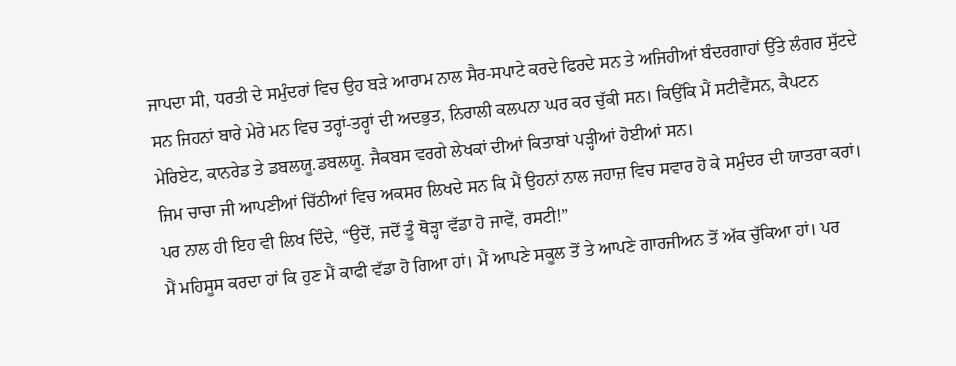ਜਾਪਦਾ ਸੀ, ਧਰਤੀ ਦੇ ਸਮੁੰਦਰਾਂ ਵਿਚ ਉਹ ਬੜੇ ਆਰਾਮ ਨਾਲ ਸੈਰ-ਸਪਾਟੇ ਕਰਦੇ ਫਿਰਦੇ ਸਨ ਤੇ ਅਜਿਹੀਆਂ ਬੰਦਰਗਾਹਾਂ ਉੱਤੇ ਲੰਗਰ ਸੁੱਟਦੇ ਸਨ ਜਿਹਨਾਂ ਬਾਰੇ ਮੇਰੇ ਮਨ ਵਿਚ ਤਰ੍ਹਾਂ-ਤਰ੍ਹਾਂ ਦੀ ਅਦਭੁਤ, ਨਿਰਾਲੀ ਕਲਪਨਾ ਘਰ ਕਰ ਚੁੱਕੀ ਸਨ। ਕਿਉਂਕਿ ਮੈਂ ਸਟੀਵੈਂਸਨ, ਕੈਪਟਨ ਮੇਰਿਏਟ, ਕਾਨਰੇਡ ਤੇ ਡਬਲਯੂ.ਡਬਲਯੂ. ਜੈਕਬਸ ਵਰਗੇ ਲੇਖਕਾਂ ਦੀਆਂ ਕਿਤਾਬਾਂ ਪੜ੍ਹੀਆਂ ਹੋਈਆਂ ਸਨ।
ਜਿਮ ਚਾਚਾ ਜੀ ਆਪਣੀਆਂ ਚਿੱਠੀਆਂ ਵਿਚ ਅਕਸਰ ਲਿਖਦੇ ਸਨ ਕਿ ਮੈਂ ਉਹਨਾਂ ਨਾਲ ਜਹਾਜ਼ ਵਿਚ ਸਵਾਰ ਹੋ ਕੇ ਸਮੁੰਦਰ ਦੀ ਯਾਤਰਾ ਕਰਾਂ। ਪਰ ਨਾਲ ਹੀ ਇਹ ਵੀ ਲਿਖ ਦਿੰਦੇ, “ਉਦੋਂ, ਜਦੋਂ ਤੂੰ ਥੋੜ੍ਹਾ ਵੱਡਾ ਹੋ ਜਾਵੇਂ, ਰਸਟੀ!”
ਮੈਂ ਮਹਿਸੂਸ ਕਰਦਾ ਹਾਂ ਕਿ ਹੁਣ ਮੈਂ ਕਾਫੀ ਵੱਡਾ ਹੋ ਗਿਆ ਹਾਂ। ਮੈਂ ਆਪਣੇ ਸਕੂਲ ਤੋਂ ਤੇ ਆਪਣੇ ਗਾਰਜੀਅਨ ਤੋਂ ਅੱਕ ਚੁੱਕਿਆ ਹਾਂ। ਪਰ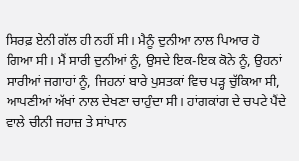ਸਿਰਫ਼ ਏਨੀ ਗੱਲ ਹੀ ਨਹੀਂ ਸੀ। ਮੈਨੂੰ ਦੁਨੀਆ ਨਾਲ ਪਿਆਰ ਹੋ ਗਿਆ ਸੀ। ਮੈਂ ਸਾਰੀ ਦੁਨੀਆਂ ਨੂੰ, ਉਸਦੇ ਇਕ-ਇਕ ਕੋਨੇ ਨੂੰ, ਉਹਨਾਂ ਸਾਰੀਆਂ ਜਗਾਹਾਂ ਨੂੰ, ਜਿਹਨਾਂ ਬਾਰੇ ਪੁਸਤਕਾਂ ਵਿਚ ਪੜ੍ਹ ਚੁੱਕਿਆ ਸੀ, ਆਪਣੀਆਂ ਅੱਖਾਂ ਨਾਲ ਦੇਖਣਾ ਚਾਹੁੰਦਾ ਸੀ। ਹਾਂਗਕਾਂਗ ਦੇ ਚਪਟੇ ਪੈਂਦੇ ਵਾਲੇ ਚੀਨੀ ਜਹਾਜ਼ ਤੇ ਸਾਂਪਾਨ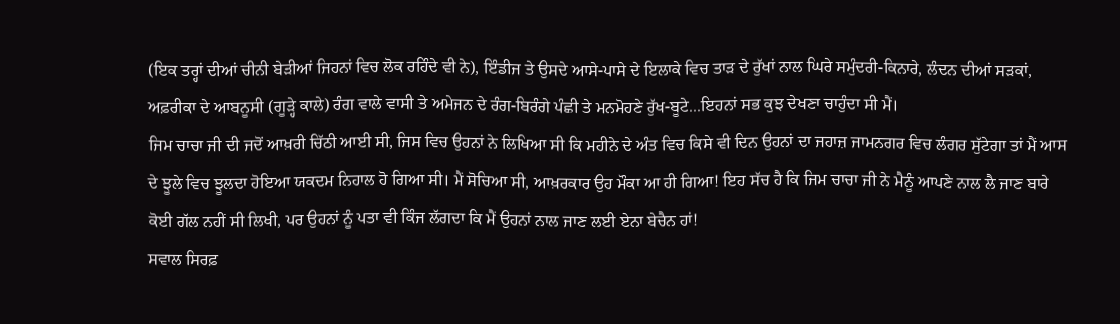(ਇਕ ਤਰ੍ਹਾਂ ਦੀਆਂ ਚੀਨੀ ਬੇੜੀਆਂ ਜਿਹਨਾਂ ਵਿਚ ਲੋਕ ਰਹਿੰਦੇ ਵੀ ਨੇ), ਇੰਡੀਜ ਤੇ ਉਸਦੇ ਆਸੇ-ਪਾਸੇ ਦੇ ਇਲਾਕੇ ਵਿਚ ਤਾੜ ਦੇ ਰੁੱਖਾਂ ਨਾਲ ਘਿਰੇ ਸਮੁੰਦਰੀ-ਕਿਨਾਰੇ, ਲੰਦਨ ਦੀਆਂ ਸੜਕਾਂ, ਅਫ਼ਰੀਕਾ ਦੇ ਆਬਨੂਸੀ (ਗੂੜ੍ਹੇ ਕਾਲੇ) ਰੰਗ ਵਾਲੇ ਵਾਸੀ ਤੇ ਅਮੇਜਨ ਦੇ ਰੰਗ-ਬਿਰੰਗੇ ਪੰਛੀ ਤੇ ਮਨਮੋਹਣੇ ਰੁੱਖ-ਬੂਟੇ...ਇਹਨਾਂ ਸਭ ਕੁਝ ਦੇਖਣਾ ਚਾਹੁੰਦਾ ਸੀ ਮੈਂ।
ਜਿਮ ਚਾਚਾ ਜੀ ਦੀ ਜਦੋਂ ਆਖ਼ਰੀ ਚਿੱਠੀ ਆਈ ਸੀ, ਜਿਸ ਵਿਚ ਉਹਨਾਂ ਨੇ ਲਿਖਿਆ ਸੀ ਕਿ ਮਹੀਨੇ ਦੇ ਅੰਤ ਵਿਚ ਕਿਸੇ ਵੀ ਦਿਨ ਉਹਨਾਂ ਦਾ ਜਹਾਜ਼ ਜਾਮਨਗਰ ਵਿਚ ਲੰਗਰ ਸੁੱਟੇਗਾ ਤਾਂ ਮੈਂ ਆਸ ਦੇ ਝੂਲੇ ਵਿਚ ਝੂਲਦਾ ਹੋਇਆ ਯਕਦਮ ਨਿਹਾਲ ਹੋ ਗਿਆ ਸੀ। ਮੈਂ ਸੋਚਿਆ ਸੀ, ਆਖ਼ਰਕਾਰ ਉਹ ਮੌਕਾ ਆ ਹੀ ਗਿਆ! ਇਹ ਸੱਚ ਹੈ ਕਿ ਜਿਮ ਚਾਚਾ ਜੀ ਨੇ ਮੈਨੂੰ ਆਪਣੇ ਨਾਲ ਲੈ ਜਾਣ ਬਾਰੇ ਕੋਈ ਗੱਲ ਨਹੀਂ ਸੀ ਲਿਖੀ, ਪਰ ਉਹਨਾਂ ਨੂੰ ਪਤਾ ਵੀ ਕਿੰਜ ਲੱਗਦਾ ਕਿ ਮੈਂ ਉਹਨਾਂ ਨਾਲ ਜਾਣ ਲਈ ਏਨਾ ਬੇਚੈਨ ਹਾਂ!
ਸਵਾਲ ਸਿਰਫ਼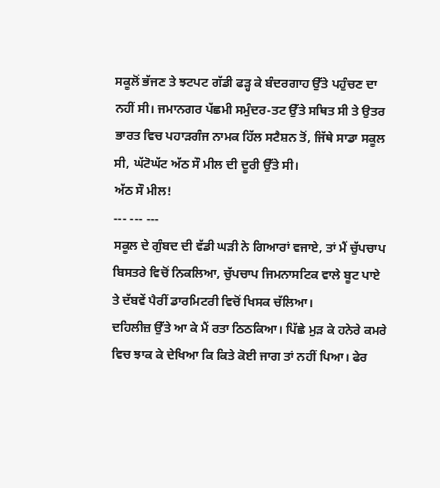ਸਕੂਲੋਂ ਭੱਜਣ ਤੇ ਝਟਪਟ ਗੱਡੀ ਫੜ੍ਹ ਕੇ ਬੰਦਰਗਾਹ ਉੱਤੇ ਪਹੁੰਚਣ ਦਾ ਨਹੀਂ ਸੀ। ਜਮਾਨਗਰ ਪੱਛਮੀ ਸਮੁੰਦਰ-ਤਟ ਉੱਤੇ ਸਥਿਤ ਸੀ ਤੇ ਉਤਰ ਭਾਰਤ ਵਿਚ ਪਹਾੜਗੰਜ ਨਾਮਕ ਹਿੱਲ ਸਟੈਸ਼ਨ ਤੋਂ, ਜਿੱਥੇ ਸਾਡਾ ਸਕੂਲ ਸੀ, ਘੱਟੋਘੱਟ ਅੱਠ ਸੌ ਮੀਲ ਦੀ ਦੂਰੀ ਉੱਤੇ ਸੀ।
ਅੱਠ ਸੌ ਮੀਲ!
--- --- ---
ਸਕੂਲ ਦੇ ਗੁੰਬਦ ਦੀ ਵੱਡੀ ਘੜੀ ਨੇ ਗਿਆਰਾਂ ਵਜਾਏ, ਤਾਂ ਮੈਂ ਚੁੱਪਚਾਪ ਬਿਸਤਰੇ ਵਿਚੋਂ ਨਿਕਲਿਆ, ਚੁੱਪਚਾਪ ਜਿਮਨਾਸਟਿਕ ਵਾਲੇ ਬੂਟ ਪਾਏ ਤੇ ਦੱਬਵੇਂ ਪੈਰੀਂ ਡਾਰਮਿਟਰੀ ਵਿਚੋਂ ਖਿਸਕ ਚੱਲਿਆ।
ਦਹਿਲੀਜ਼ ਉੱਤੇ ਆ ਕੇ ਮੈਂ ਰਤਾ ਠਿਠਕਿਆ। ਪਿੱਛੇ ਮੁੜ ਕੇ ਹਨੇਰੇ ਕਮਰੇ ਵਿਚ ਝਾਕ ਕੇ ਦੇਖਿਆ ਕਿ ਕਿਤੇ ਕੋਈ ਜਾਗ ਤਾਂ ਨਹੀਂ ਪਿਆ। ਫੇਰ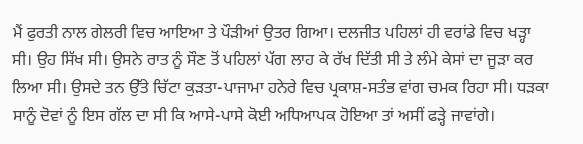ਮੈਂ ਫੁਰਤੀ ਨਾਲ ਗੇਲਰੀ ਵਿਚ ਆਇਆ ਤੇ ਪੌੜੀਆਂ ਉਤਰ ਗਿਆ। ਦਲਜੀਤ ਪਹਿਲਾਂ ਹੀ ਵਰਾਂਡੇ ਵਿਚ ਖੜ੍ਹਾ ਸੀ। ਉਹ ਸਿੱਖ ਸੀ। ਉਸਨੇ ਰਾਤ ਨੂੰ ਸੌਣ ਤੋਂ ਪਹਿਲਾਂ ਪੱਗ ਲਾਹ ਕੇ ਰੱਖ ਦਿੱਤੀ ਸੀ ਤੇ ਲੰਮੇ ਕੇਸਾਂ ਦਾ ਜੂੜਾ ਕਰ ਲਿਆ ਸੀ। ਉਸਦੇ ਤਨ ਉੱਤੇ ਚਿੱਟਾ ਕੁੜਤਾ-ਪਾਜਾਮਾ ਹਨੇਰੇ ਵਿਚ ਪ੍ਰਕਾਸ਼-ਸਤੰਭ ਵਾਂਗ ਚਮਕ ਰਿਹਾ ਸੀ। ਧੜਕਾ ਸਾਨੂੰ ਦੋਵਾਂ ਨੂੰ ਇਸ ਗੱਲ ਦਾ ਸੀ ਕਿ ਆਸੇ-ਪਾਸੇ ਕੋਈ ਅਧਿਆਪਕ ਹੋਇਆ ਤਾਂ ਅਸੀਂ ਫੜ੍ਹੇ ਜਾਵਾਂਗੇ।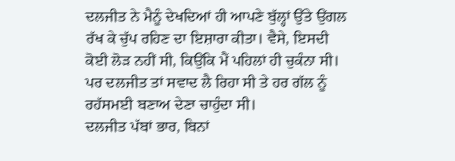ਦਲਜੀਤ ਨੇ ਮੈਨੂੰ ਦੇਖਦਿਆਂ ਹੀ ਆਪਣੇ ਬੁੱਲ੍ਹਾਂ ਉੱਤੇ ਉਂਗਲ ਰੱਖ ਕੇ ਚੁੱਪ ਰਹਿਣ ਦਾ ਇਸ਼ਾਰਾ ਕੀਤਾ। ਵੈਸੇ, ਇਸਦੀ ਕੋਈ ਲੋੜ ਨਹੀਂ ਸੀ, ਕਿਉਂਕਿ ਮੈਂ ਪਹਿਲਾਂ ਹੀ ਚੁਕੰਨਾ ਸੀ। ਪਰ ਦਲਜੀਤ ਤਾਂ ਸਵਾਦ ਲੈ ਰਿਹਾ ਸੀ ਤੇ ਹਰ ਗੱਲ ਨੂੰ ਰਹੱਸਮਈ ਬਣਾਅ ਦੇਣਾ ਚਾਹੁੰਦਾ ਸੀ।
ਦਲਜੀਤ ਪੱਬਾਂ ਭਾਰ, ਬਿਨਾਂ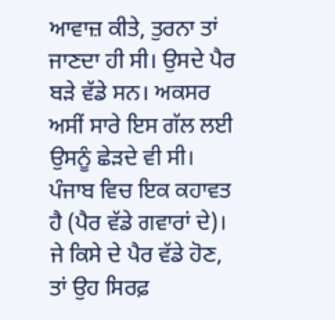ਆਵਾਜ਼ ਕੀਤੇ, ਤੁਰਨਾ ਤਾਂ ਜਾਣਦਾ ਹੀ ਸੀ। ਉਸਦੇ ਪੈਰ ਬੜੇ ਵੱਡੇ ਸਨ। ਅਕਸਰ ਅਸੀਂ ਸਾਰੇ ਇਸ ਗੱਲ ਲਈ ਉਸਨੂੰ ਛੇੜਦੇ ਵੀ ਸੀ। ਪੰਜਾਬ ਵਿਚ ਇਕ ਕਹਾਵਤ ਹੈ (ਪੈਰ ਵੱਡੇ ਗਵਾਰਾਂ ਦੇ)। ਜੇ ਕਿਸੇ ਦੇ ਪੈਰ ਵੱਡੇ ਹੋਣ, ਤਾਂ ਉਹ ਸਿਰਫ਼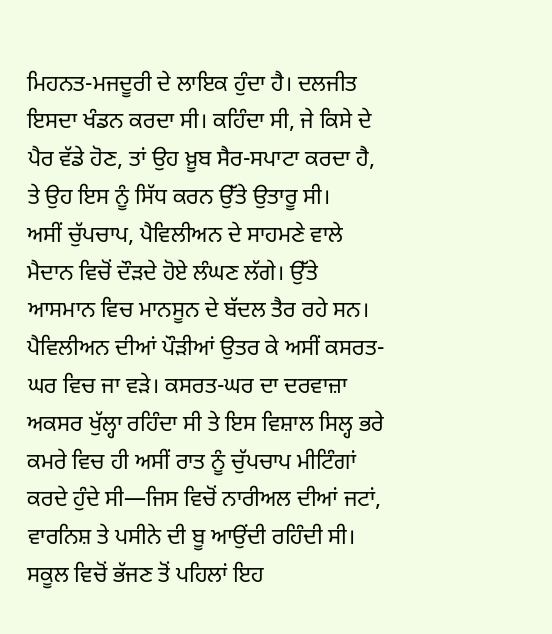ਮਿਹਨਤ-ਮਜਦੂਰੀ ਦੇ ਲਾਇਕ ਹੁੰਦਾ ਹੈ। ਦਲਜੀਤ ਇਸਦਾ ਖੰਡਨ ਕਰਦਾ ਸੀ। ਕਹਿੰਦਾ ਸੀ, ਜੇ ਕਿਸੇ ਦੇ ਪੈਰ ਵੱਡੇ ਹੋਣ, ਤਾਂ ਉਹ ਖ਼ੂਬ ਸੈਰ-ਸਪਾਟਾ ਕਰਦਾ ਹੈ, ਤੇ ਉਹ ਇਸ ਨੂੰ ਸਿੱਧ ਕਰਨ ਉੱਤੇ ਉਤਾਰੂ ਸੀ।
ਅਸੀਂ ਚੁੱਪਚਾਪ, ਪੈਵਿਲੀਅਨ ਦੇ ਸਾਹਮਣੇ ਵਾਲੇ ਮੈਦਾਨ ਵਿਚੋਂ ਦੌੜਦੇ ਹੋਏ ਲੰਘਣ ਲੱਗੇ। ਉੱਤੇ ਆਸਮਾਨ ਵਿਚ ਮਾਨਸੂਨ ਦੇ ਬੱਦਲ ਤੈਰ ਰਹੇ ਸਨ। ਪੈਵਿਲੀਅਨ ਦੀਆਂ ਪੌੜੀਆਂ ਉਤਰ ਕੇ ਅਸੀਂ ਕਸਰਤ-ਘਰ ਵਿਚ ਜਾ ਵੜੇ। ਕਸਰਤ-ਘਰ ਦਾ ਦਰਵਾਜ਼ਾ ਅਕਸਰ ਖੁੱਲ੍ਹਾ ਰਹਿੰਦਾ ਸੀ ਤੇ ਇਸ ਵਿਸ਼ਾਲ ਸਿਲ੍ਹ ਭਰੇ ਕਮਰੇ ਵਿਚ ਹੀ ਅਸੀਂ ਰਾਤ ਨੂੰ ਚੁੱਪਚਾਪ ਮੀਟਿੰਗਾਂ ਕਰਦੇ ਹੁੰਦੇ ਸੀ—ਜਿਸ ਵਿਚੋਂ ਨਾਰੀਅਲ ਦੀਆਂ ਜਟਾਂ, ਵਾਰਨਿਸ਼ ਤੇ ਪਸੀਨੇ ਦੀ ਬੂ ਆਉਂਦੀ ਰਹਿੰਦੀ ਸੀ।
ਸਕੂਲ ਵਿਚੋਂ ਭੱਜਣ ਤੋਂ ਪਹਿਲਾਂ ਇਹ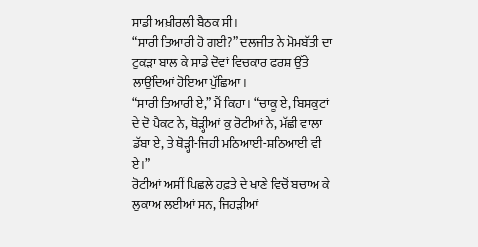ਸਾਡੀ ਅਖ਼ੀਰਲੀ ਬੈਠਕ ਸੀ।
“ਸਾਰੀ ਤਿਆਰੀ ਹੋ ਗਈ?” ਦਲਜੀਤ ਨੇ ਮੋਮਬੱਤੀ ਦਾ ਟੁਕੜਾ ਬਾਲ ਕੇ ਸਾਡੇ ਦੋਵਾਂ ਵਿਚਕਾਰ ਫਰਸ਼ ਉੱਤੇ ਲਾਉਂਦਿਆਂ ਹੋਇਆ ਪੁੱਛਿਆ।
“ਸਾਰੀ ਤਿਆਰੀ ਏ,” ਮੈਂ ਕਿਹਾ। “ਚਾਕੂ ਏ, ਬਿਸਕੁਟਾਂ ਦੇ ਦੋ ਪੈਕਟ ਨੇ, ਥੋੜ੍ਹੀਆਂ ਕੁ ਰੋਟੀਆਂ ਨੇ, ਮੱਛੀ ਵਾਲਾ ਡੱਬਾ ਏ, ਤੇ ਥੋੜ੍ਹੀ-ਜਿਹੀ ਮਠਿਆਈ-ਸ਼ਠਿਆਈ ਵੀ ਏ।”
ਰੋਟੀਆਂ ਅਸੀਂ ਪਿਛਲੇ ਹਫ਼ਤੇ ਦੇ ਖਾਣੇ ਵਿਚੋਂ ਬਚਾਅ ਕੇ ਲੁਕਾਅ ਲਈਆਂ ਸਨ, ਜਿਹੜੀਆਂ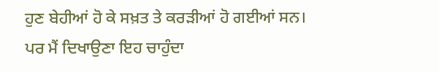ਹੁਣ ਬੇਹੀਆਂ ਹੋ ਕੇ ਸਖ਼ਤ ਤੇ ਕਰੜੀਆਂ ਹੋ ਗਈਆਂ ਸਨ। ਪਰ ਮੈਂ ਦਿਖਾਉਣਾ ਇਹ ਚਾਹੁੰਦਾ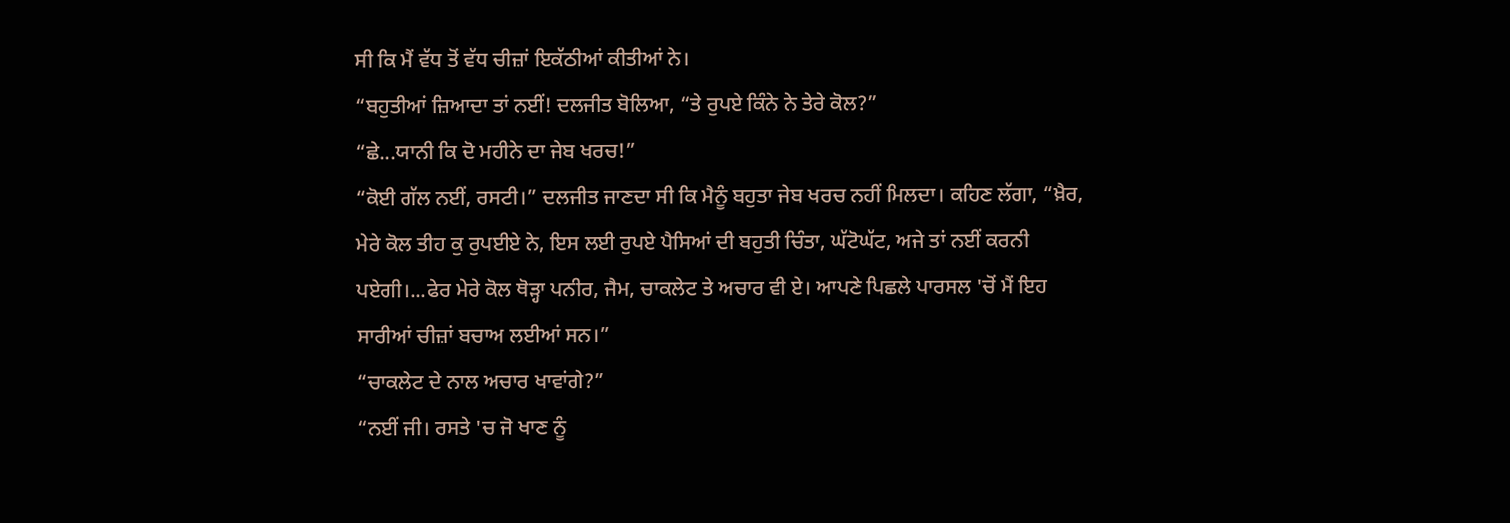ਸੀ ਕਿ ਮੈਂ ਵੱਧ ਤੋਂ ਵੱਧ ਚੀਜ਼ਾਂ ਇਕੱਠੀਆਂ ਕੀਤੀਆਂ ਨੇ।
“ਬਹੁਤੀਆਂ ਜ਼ਿਆਦਾ ਤਾਂ ਨਈਂ! ਦਲਜੀਤ ਬੋਲਿਆ, “ਤੇ ਰੁਪਏ ਕਿੰਨੇ ਨੇ ਤੇਰੇ ਕੋਲ?”
“ਛੇ...ਯਾਨੀ ਕਿ ਦੋ ਮਹੀਨੇ ਦਾ ਜੇਬ ਖਰਚ!”
“ਕੋਈ ਗੱਲ ਨਈਂ, ਰਸਟੀ।” ਦਲਜੀਤ ਜਾਣਦਾ ਸੀ ਕਿ ਮੈਨੂੰ ਬਹੁਤਾ ਜੇਬ ਖਰਚ ਨਹੀਂ ਮਿਲਦਾ। ਕਹਿਣ ਲੱਗਾ, “ਖ਼ੈਰ, ਮੇਰੇ ਕੋਲ ਤੀਹ ਕੁ ਰੁਪਈਏ ਨੇ, ਇਸ ਲਈ ਰੁਪਏ ਪੈਸਿਆਂ ਦੀ ਬਹੁਤੀ ਚਿੰਤਾ, ਘੱਟੋਘੱਟ, ਅਜੇ ਤਾਂ ਨਈਂ ਕਰਨੀ ਪਏਗੀ।...ਫੇਰ ਮੇਰੇ ਕੋਲ ਥੋੜ੍ਹਾ ਪਨੀਰ, ਜੈਮ, ਚਾਕਲੇਟ ਤੇ ਅਚਾਰ ਵੀ ਏ। ਆਪਣੇ ਪਿਛਲੇ ਪਾਰਸਲ 'ਚੋਂ ਮੈਂ ਇਹ ਸਾਰੀਆਂ ਚੀਜ਼ਾਂ ਬਚਾਅ ਲਈਆਂ ਸਨ।”
“ਚਾਕਲੇਟ ਦੇ ਨਾਲ ਅਚਾਰ ਖਾਵਾਂਗੇ?”
“ਨਈਂ ਜੀ। ਰਸਤੇ 'ਚ ਜੋ ਖਾਣ ਨੂੰ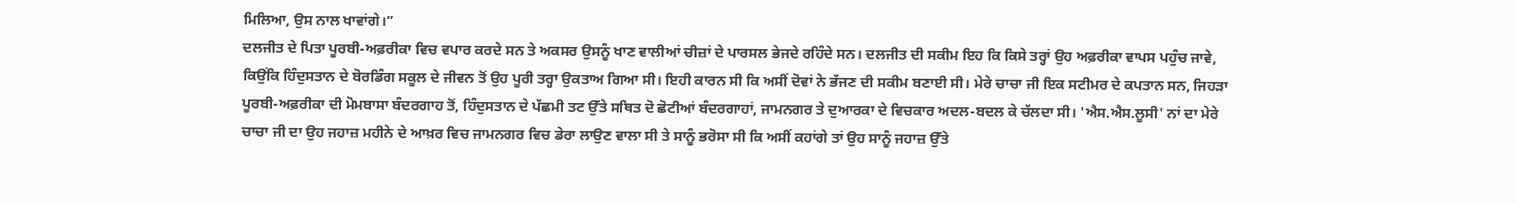ਮਿਲਿਆ, ਉਸ ਨਾਲ ਖਾਵਾਂਗੇ।”
ਦਲਜੀਤ ਦੇ ਪਿਤਾ ਪੂਰਬੀ-ਅਫ਼ਰੀਕਾ ਵਿਚ ਵਪਾਰ ਕਰਦੇ ਸਨ ਤੇ ਅਕਸਰ ਉਸਨੂੰ ਖਾਣ ਵਾਲੀਆਂ ਚੀਜ਼ਾਂ ਦੇ ਪਾਰਸਲ ਭੇਜਦੇ ਰਹਿੰਦੇ ਸਨ। ਦਲਜੀਤ ਦੀ ਸਕੀਮ ਇਹ ਕਿ ਕਿਸੇ ਤਰ੍ਹਾਂ ਉਹ ਅਫ਼ਰੀਕਾ ਵਾਪਸ ਪਹੁੰਚ ਜਾਵੇ, ਕਿਉਂਕਿ ਹਿੰਦੁਸਤਾਨ ਦੇ ਬੋਰਡਿੰਗ ਸਕੂਲ ਦੇ ਜੀਵਨ ਤੋਂ ਉਹ ਪੂਰੀ ਤਰ੍ਹਾ ਉਕਤਾਅ ਗਿਆ ਸੀ। ਇਹੀ ਕਾਰਨ ਸੀ ਕਿ ਅਸੀਂ ਦੋਵਾਂ ਨੇ ਭੱਜਣ ਦੀ ਸਕੀਮ ਬਣਾਈ ਸੀ। ਮੇਰੇ ਚਾਚਾ ਜੀ ਇਕ ਸਟੀਮਰ ਦੇ ਕਪਤਾਨ ਸਨ, ਜਿਹੜਾ ਪੂਰਬੀ-ਅਫ਼ਰੀਕਾ ਦੀ ਮੋਮਬਾਸਾ ਬੰਦਰਗਾਹ ਤੋਂ, ਹਿੰਦੁਸਤਾਨ ਦੇ ਪੱਛਮੀ ਤਟ ਉੱਤੇ ਸਥਿਤ ਦੋ ਛੋਟੀਆਂ ਬੰਦਰਗਾਹਾਂ, ਜਾਮਨਗਰ ਤੇ ਦੁਆਰਕਾ ਦੇ ਵਿਚਕਾਰ ਅਦਲ-ਬਦਲ ਕੇ ਚੱਲਦਾ ਸੀ। 'ਐਸ.ਐਸ.ਲੂਸੀ' ਨਾਂ ਦਾ ਮੇਰੇ ਚਾਚਾ ਜੀ ਦਾ ਉਹ ਜਹਾਜ਼ ਮਹੀਨੇ ਦੇ ਆਖ਼ਰ ਵਿਚ ਜਾਮਨਗਰ ਵਿਚ ਡੇਰਾ ਲਾਉਣ ਵਾਲਾ ਸੀ ਤੇ ਸਾਨੂੰ ਭਰੋਸਾ ਸੀ ਕਿ ਅਸੀਂ ਕਹਾਂਗੇ ਤਾਂ ਉਹ ਸਾਨੂੰ ਜਹਾਜ਼ ਉੱਤੇ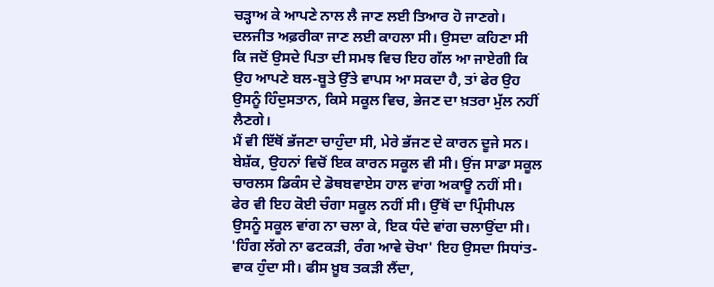ਚੜ੍ਹਾਅ ਕੇ ਆਪਣੇ ਨਾਲ ਲੈ ਜਾਣ ਲਈ ਤਿਆਰ ਹੋ ਜਾਣਗੇ।
ਦਲਜੀਤ ਅਫ਼ਰੀਕਾ ਜਾਣ ਲਈ ਕਾਹਲਾ ਸੀ। ਉਸਦਾ ਕਹਿਣਾ ਸੀ ਕਿ ਜਦੋਂ ਉਸਦੇ ਪਿਤਾ ਦੀ ਸਮਝ ਵਿਚ ਇਹ ਗੱਲ ਆ ਜਾਏਗੀ ਕਿ ਉਹ ਆਪਣੇ ਬਲ-ਬੂਤੇ ਉੱਤੇ ਵਾਪਸ ਆ ਸਕਦਾ ਹੈ, ਤਾਂ ਫੇਰ ਉਹ ਉਸਨੂੰ ਹਿੰਦੁਸਤਾਨ, ਕਿਸੇ ਸਕੂਲ ਵਿਚ, ਭੇਜਣ ਦਾ ਖ਼ਤਰਾ ਮੁੱਲ ਨਹੀਂ ਲੈਣਗੇ।
ਮੈਂ ਵੀ ਇੱਥੋਂ ਭੱਜਣਾ ਚਾਹੁੰਦਾ ਸੀ, ਮੇਰੇ ਭੱਜਣ ਦੇ ਕਾਰਨ ਦੂਜੇ ਸਨ। ਬੇਸ਼ੱਕ, ਉਹਨਾਂ ਵਿਚੋਂ ਇਕ ਕਾਰਨ ਸਕੂਲ ਵੀ ਸੀ। ਉਂਜ ਸਾਡਾ ਸਕੂਲ ਚਾਰਲਸ ਡਿਕੰਸ ਦੇ ਡੋਥਬਵਾਏਸ ਹਾਲ ਵਾਂਗ ਅਕਾਊ ਨਹੀਂ ਸੀ। ਫੇਰ ਵੀ ਇਹ ਕੋਈ ਚੰਗਾ ਸਕੂਲ ਨਹੀਂ ਸੀ। ਉੱਥੋਂ ਦਾ ਪ੍ਰਿੰਸੀਪਲ ਉਸਨੂੰ ਸਕੂਲ ਵਾਂਗ ਨਾ ਚਲਾ ਕੇ, ਇਕ ਧੰਦੇ ਵਾਂਗ ਚਲਾਉਂਦਾ ਸੀ। 'ਹਿੰਗ ਲੱਗੇ ਨਾ ਫਟਕੜੀ, ਰੰਗ ਆਵੇ ਚੋਖਾ' ਇਹ ਉਸਦਾ ਸਿਧਾਂਤ-ਵਾਕ ਹੁੰਦਾ ਸੀ। ਫੀਸ ਖ਼ੂਬ ਤਕੜੀ ਲੈਂਦਾ,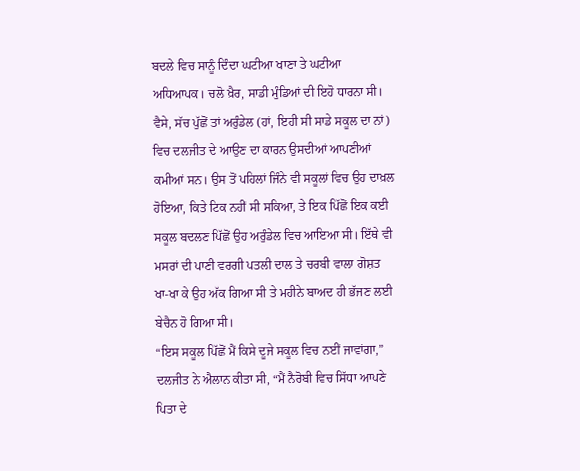ਬਦਲੇ ਵਿਚ ਸਾਨੂੰ ਦਿੰਦਾ ਘਟੀਆ ਖਾਣਾ ਤੇ ਘਟੀਆ ਅਧਿਆਪਕ। ਚਲੋ ਖ਼ੈਰ, ਸਾਡੀ ਮੁੰਡਿਆਂ ਦੀ ਇਹੋ ਧਾਰਨਾ ਸੀ।
ਵੈਸੇ, ਸੱਚ ਪੁੱਛੋਂ ਤਾਂ ਅਰੁੰਡੇਲ (ਹਾਂ, ਇਹੀ ਸੀ ਸਾਡੇ ਸਕੂਲ ਦਾ ਨਾਂ) ਵਿਚ ਦਲਜੀਤ ਦੇ ਆਉਣ ਦਾ ਕਾਰਨ ਉਸਦੀਆਂ ਆਪਣੀਆਂ ਕਮੀਆਂ ਸਨ। ਉਸ ਤੋਂ ਪਹਿਲਾਂ ਜਿੰਨੇ ਵੀ ਸਕੂਲਾਂ ਵਿਚ ਉਹ ਦਾਖ਼ਲ ਹੋਇਆ, ਕਿਤੇ ਟਿਕ ਨਹੀਂ ਸੀ ਸਕਿਆ, ਤੇ ਇਕ ਪਿੱਛੋਂ ਇਕ ਕਈ ਸਕੂਲ ਬਦਲਣ ਪਿੱਛੋਂ ਉਹ ਅਰੁੰਡੇਲ ਵਿਚ ਆਇਆ ਸੀ। ਇੱਥੇ ਵੀ ਮਸਰਾਂ ਦੀ ਪਾਣੀ ਵਰਗੀ ਪਤਲੀ ਦਾਲ ਤੇ ਚਰਬੀ ਵਾਲਾ ਗੋਸ਼ਤ ਖਾ-ਖਾ ਕੇ ਉਹ ਅੱਕ ਗਿਆ ਸੀ ਤੇ ਮਹੀਨੇ ਬਾਅਦ ਹੀ ਭੱਜਣ ਲਈ ਬੇਚੈਨ ਹੋ ਗਿਆ ਸੀ।
“ਇਸ ਸਕੂਲ ਪਿੱਛੋਂ ਮੈਂ ਕਿਸੇ ਦੂਜੇ ਸਕੂਲ ਵਿਚ ਨਈਂ ਜਾਵਾਂਗਾ,” ਦਲਜੀਤ ਨੇ ਐਲਾਨ ਕੀਤਾ ਸੀ, “ਮੈਂ ਨੈਰੋਬੀ ਵਿਚ ਸਿੱਧਾ ਆਪਣੇ ਪਿਤਾ ਦੇ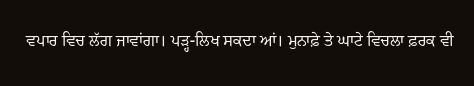ਵਪਾਰ ਵਿਚ ਲੱਗ ਜਾਵਾਂਗਾ। ਪੜ੍ਹ-ਲਿਖ ਸਕਦਾ ਆਂ। ਮੁਨਾਫ਼ੇ ਤੇ ਘਾਟੇ ਵਿਚਲਾ ਫ਼ਰਕ ਵੀ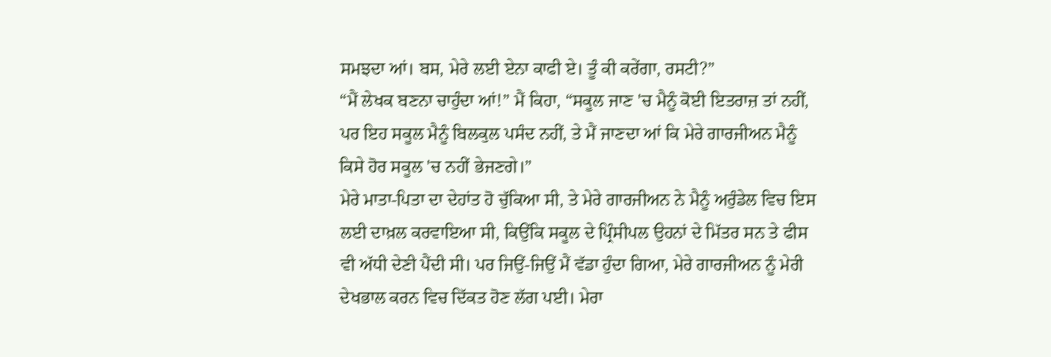ਸਮਝਦਾ ਆਂ। ਬਸ, ਮੇਰੇ ਲਈ ਏਨਾ ਕਾਫੀ ਏ। ਤੂੰ ਕੀ ਕਰੇਂਗਾ, ਰਸਟੀ?”
“ਮੈਂ ਲੇਖਕ ਬਣਨਾ ਚਾਹੁੰਦਾ ਆਂ!” ਮੈਂ ਕਿਹਾ, “ਸਕੂਲ ਜਾਣ 'ਚ ਮੈਨੂੰ ਕੋਈ ਇਤਰਾਜ਼ ਤਾਂ ਨਹੀਂ, ਪਰ ਇਹ ਸਕੂਲ ਮੈਨੂੰ ਬਿਲਕੁਲ ਪਸੰਦ ਨਹੀਂ, ਤੇ ਮੈਂ ਜਾਣਦਾ ਆਂ ਕਿ ਮੇਰੇ ਗਾਰਜੀਅਨ ਮੈਨੂੰ ਕਿਸੇ ਹੋਰ ਸਕੂਲ 'ਚ ਨਹੀਂ ਭੇਜਣਗੇ।”
ਮੇਰੇ ਮਾਤਾ-ਪਿਤਾ ਦਾ ਦੇਹਾਂਤ ਹੋ ਚੁੱਕਿਆ ਸੀ, ਤੇ ਮੇਰੇ ਗਾਰਜੀਅਨ ਨੇ ਮੈਨੂੰ ਅਰੁੰਡੇਲ ਵਿਚ ਇਸ ਲਈ ਦਾਖ਼ਲ ਕਰਵਾਇਆ ਸੀ, ਕਿਉਂਕਿ ਸਕੂਲ ਦੇ ਪ੍ਰਿੰਸੀਪਲ ਉਹਨਾਂ ਦੇ ਮਿੱਤਰ ਸਨ ਤੇ ਫੀਸ ਵੀ ਅੱਧੀ ਦੇਣੀ ਪੈਂਦੀ ਸੀ। ਪਰ ਜਿਉਂ-ਜਿਉਂ ਮੈਂ ਵੱਡਾ ਹੁੰਦਾ ਗਿਆ, ਮੇਰੇ ਗਾਰਜੀਅਨ ਨੂੰ ਮੇਰੀ ਦੇਖਭਾਲ ਕਰਨ ਵਿਚ ਦਿੱਕਤ ਹੋਣ ਲੱਗ ਪਈ। ਮੇਰਾ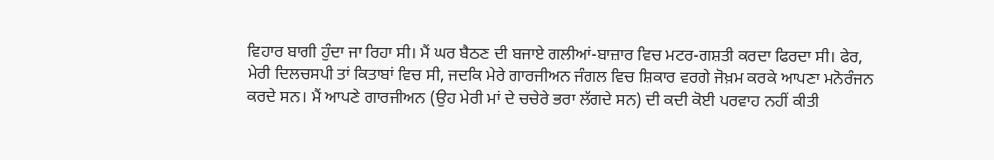ਵਿਹਾਰ ਬਾਗੀ ਹੁੰਦਾ ਜਾ ਰਿਹਾ ਸੀ। ਮੈਂ ਘਰ ਬੈਠਣ ਦੀ ਬਜਾਏ ਗਲੀਆਂ-ਬਾਜ਼ਾਰ ਵਿਚ ਮਟਰ-ਗਸ਼ਤੀ ਕਰਦਾ ਫਿਰਦਾ ਸੀ। ਫੇਰ, ਮੇਰੀ ਦਿਲਚਸਪੀ ਤਾਂ ਕਿਤਾਬਾਂ ਵਿਚ ਸੀ, ਜਦਕਿ ਮੇਰੇ ਗਾਰਜੀਅਨ ਜੰਗਲ ਵਿਚ ਸ਼ਿਕਾਰ ਵਰਗੇ ਜੋਖ਼ਮ ਕਰਕੇ ਆਪਣਾ ਮਨੋਰੰਜਨ ਕਰਦੇ ਸਨ। ਮੈਂ ਆਪਣੇ ਗਾਰਜੀਅਨ (ਉਹ ਮੇਰੀ ਮਾਂ ਦੇ ਚਚੇਰੇ ਭਰਾ ਲੱਗਦੇ ਸਨ) ਦੀ ਕਦੀ ਕੋਈ ਪਰਵਾਹ ਨਹੀਂ ਕੀਤੀ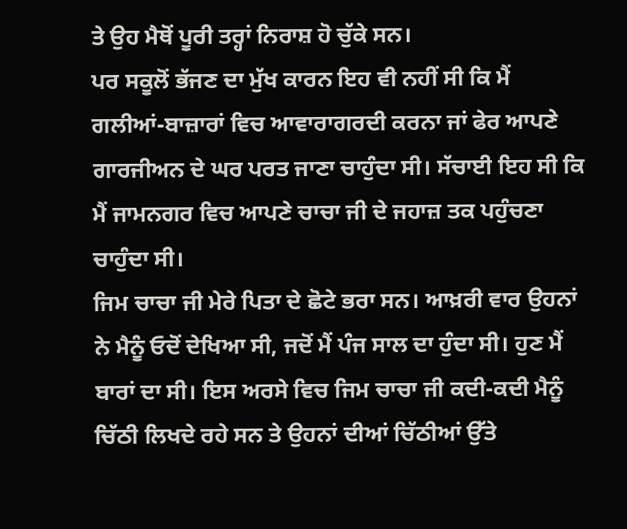ਤੇ ਉਹ ਮੈਥੋਂ ਪੂਰੀ ਤਰ੍ਹਾਂ ਨਿਰਾਸ਼ ਹੋ ਚੁੱਕੇ ਸਨ।
ਪਰ ਸਕੂਲੋਂ ਭੱਜਣ ਦਾ ਮੁੱਖ ਕਾਰਨ ਇਹ ਵੀ ਨਹੀਂ ਸੀ ਕਿ ਮੈਂ ਗਲੀਆਂ-ਬਾਜ਼ਾਰਾਂ ਵਿਚ ਆਵਾਰਾਗਰਦੀ ਕਰਨਾ ਜਾਂ ਫੇਰ ਆਪਣੇ ਗਾਰਜੀਅਨ ਦੇ ਘਰ ਪਰਤ ਜਾਣਾ ਚਾਹੁੰਦਾ ਸੀ। ਸੱਚਾਈ ਇਹ ਸੀ ਕਿ ਮੈਂ ਜਾਮਨਗਰ ਵਿਚ ਆਪਣੇ ਚਾਚਾ ਜੀ ਦੇ ਜਹਾਜ਼ ਤਕ ਪਹੁੰਚਣਾ ਚਾਹੁੰਦਾ ਸੀ।
ਜਿਮ ਚਾਚਾ ਜੀ ਮੇਰੇ ਪਿਤਾ ਦੇ ਛੋਟੇ ਭਰਾ ਸਨ। ਆਖ਼ਰੀ ਵਾਰ ਉਹਨਾਂ ਨੇ ਮੈਨੂੰ ਓਦੋਂ ਦੇਖਿਆ ਸੀ, ਜਦੋਂ ਮੈਂ ਪੰਜ ਸਾਲ ਦਾ ਹੁੰਦਾ ਸੀ। ਹੁਣ ਮੈਂ ਬਾਰਾਂ ਦਾ ਸੀ। ਇਸ ਅਰਸੇ ਵਿਚ ਜਿਮ ਚਾਚਾ ਜੀ ਕਦੀ-ਕਦੀ ਮੈਨੂੰ ਚਿੱਠੀ ਲਿਖਦੇ ਰਹੇ ਸਨ ਤੇ ਉਹਨਾਂ ਦੀਆਂ ਚਿੱਠੀਆਂ ਉੱਤੇ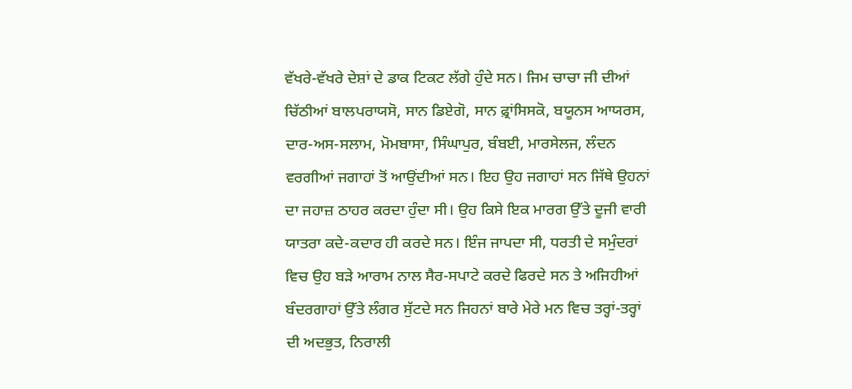ਵੱਖਰੇ-ਵੱਖਰੇ ਦੇਸ਼ਾਂ ਦੇ ਡਾਕ ਟਿਕਟ ਲੱਗੇ ਹੁੰਦੇ ਸਨ। ਜਿਮ ਚਾਚਾ ਜੀ ਦੀਆਂ ਚਿੱਠੀਆਂ ਬਾਲਪਰਾਯਸੋ, ਸਾਨ ਡਿਏਗੋ, ਸਾਨ ਫ਼੍ਰਾਂਸਿਸਕੋ, ਬਯੂਨਸ ਆਯਰਸ, ਦਾਰ-ਅਸ-ਸਲਾਮ, ਮੋਮਬਾਸਾ, ਸਿੰਘਾਪੁਰ, ਬੰਬਈ, ਮਾਰਸੇਲਜ, ਲੰਦਨ ਵਰਗੀਆਂ ਜਗਾਹਾਂ ਤੋਂ ਆਉਂਦੀਆਂ ਸਨ। ਇਹ ਉਹ ਜਗਾਹਾਂ ਸਨ ਜਿੱਥੇ ਉਹਨਾਂ ਦਾ ਜਹਾਜ਼ ਠਾਹਰ ਕਰਦਾ ਹੁੰਦਾ ਸੀ। ਉਹ ਕਿਸੇ ਇਕ ਮਾਰਗ ਉੱਤੇ ਦੂਜੀ ਵਾਰੀ ਯਾਤਰਾ ਕਦੇ-ਕਦਾਰ ਹੀ ਕਰਦੇ ਸਨ। ਇੰਜ ਜਾਪਦਾ ਸੀ, ਧਰਤੀ ਦੇ ਸਮੁੰਦਰਾਂ ਵਿਚ ਉਹ ਬੜੇ ਆਰਾਮ ਨਾਲ ਸੈਰ-ਸਪਾਟੇ ਕਰਦੇ ਫਿਰਦੇ ਸਨ ਤੇ ਅਜਿਹੀਆਂ ਬੰਦਰਗਾਹਾਂ ਉੱਤੇ ਲੰਗਰ ਸੁੱਟਦੇ ਸਨ ਜਿਹਨਾਂ ਬਾਰੇ ਮੇਰੇ ਮਨ ਵਿਚ ਤਰ੍ਹਾਂ-ਤਰ੍ਹਾਂ ਦੀ ਅਦਭੁਤ, ਨਿਰਾਲੀ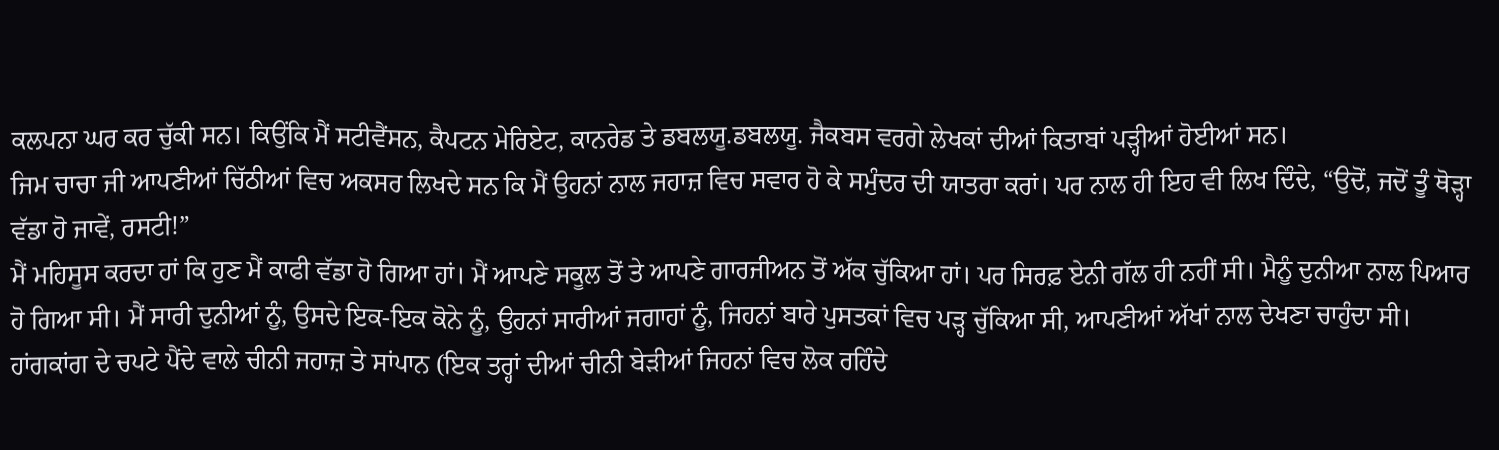ਕਲਪਨਾ ਘਰ ਕਰ ਚੁੱਕੀ ਸਨ। ਕਿਉਂਕਿ ਮੈਂ ਸਟੀਵੈਂਸਨ, ਕੈਪਟਨ ਮੇਰਿਏਟ, ਕਾਨਰੇਡ ਤੇ ਡਬਲਯੂ.ਡਬਲਯੂ. ਜੈਕਬਸ ਵਰਗੇ ਲੇਖਕਾਂ ਦੀਆਂ ਕਿਤਾਬਾਂ ਪੜ੍ਹੀਆਂ ਹੋਈਆਂ ਸਨ।
ਜਿਮ ਚਾਚਾ ਜੀ ਆਪਣੀਆਂ ਚਿੱਠੀਆਂ ਵਿਚ ਅਕਸਰ ਲਿਖਦੇ ਸਨ ਕਿ ਮੈਂ ਉਹਨਾਂ ਨਾਲ ਜਹਾਜ਼ ਵਿਚ ਸਵਾਰ ਹੋ ਕੇ ਸਮੁੰਦਰ ਦੀ ਯਾਤਰਾ ਕਰਾਂ। ਪਰ ਨਾਲ ਹੀ ਇਹ ਵੀ ਲਿਖ ਦਿੰਦੇ, “ਉਦੋਂ, ਜਦੋਂ ਤੂੰ ਥੋੜ੍ਹਾ ਵੱਡਾ ਹੋ ਜਾਵੇਂ, ਰਸਟੀ!”
ਮੈਂ ਮਹਿਸੂਸ ਕਰਦਾ ਹਾਂ ਕਿ ਹੁਣ ਮੈਂ ਕਾਫੀ ਵੱਡਾ ਹੋ ਗਿਆ ਹਾਂ। ਮੈਂ ਆਪਣੇ ਸਕੂਲ ਤੋਂ ਤੇ ਆਪਣੇ ਗਾਰਜੀਅਨ ਤੋਂ ਅੱਕ ਚੁੱਕਿਆ ਹਾਂ। ਪਰ ਸਿਰਫ਼ ਏਨੀ ਗੱਲ ਹੀ ਨਹੀਂ ਸੀ। ਮੈਨੂੰ ਦੁਨੀਆ ਨਾਲ ਪਿਆਰ ਹੋ ਗਿਆ ਸੀ। ਮੈਂ ਸਾਰੀ ਦੁਨੀਆਂ ਨੂੰ, ਉਸਦੇ ਇਕ-ਇਕ ਕੋਨੇ ਨੂੰ, ਉਹਨਾਂ ਸਾਰੀਆਂ ਜਗਾਹਾਂ ਨੂੰ, ਜਿਹਨਾਂ ਬਾਰੇ ਪੁਸਤਕਾਂ ਵਿਚ ਪੜ੍ਹ ਚੁੱਕਿਆ ਸੀ, ਆਪਣੀਆਂ ਅੱਖਾਂ ਨਾਲ ਦੇਖਣਾ ਚਾਹੁੰਦਾ ਸੀ। ਹਾਂਗਕਾਂਗ ਦੇ ਚਪਟੇ ਪੈਂਦੇ ਵਾਲੇ ਚੀਨੀ ਜਹਾਜ਼ ਤੇ ਸਾਂਪਾਨ (ਇਕ ਤਰ੍ਹਾਂ ਦੀਆਂ ਚੀਨੀ ਬੇੜੀਆਂ ਜਿਹਨਾਂ ਵਿਚ ਲੋਕ ਰਹਿੰਦੇ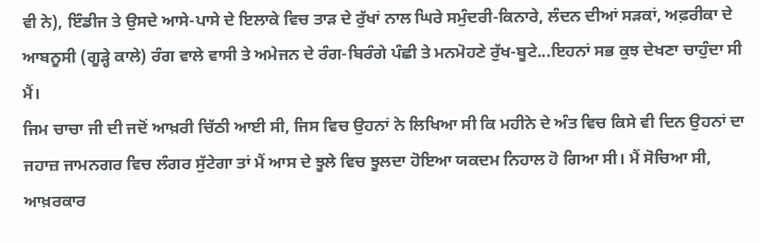ਵੀ ਨੇ), ਇੰਡੀਜ ਤੇ ਉਸਦੇ ਆਸੇ-ਪਾਸੇ ਦੇ ਇਲਾਕੇ ਵਿਚ ਤਾੜ ਦੇ ਰੁੱਖਾਂ ਨਾਲ ਘਿਰੇ ਸਮੁੰਦਰੀ-ਕਿਨਾਰੇ, ਲੰਦਨ ਦੀਆਂ ਸੜਕਾਂ, ਅਫ਼ਰੀਕਾ ਦੇ ਆਬਨੂਸੀ (ਗੂੜ੍ਹੇ ਕਾਲੇ) ਰੰਗ ਵਾਲੇ ਵਾਸੀ ਤੇ ਅਮੇਜਨ ਦੇ ਰੰਗ-ਬਿਰੰਗੇ ਪੰਛੀ ਤੇ ਮਨਮੋਹਣੇ ਰੁੱਖ-ਬੂਟੇ...ਇਹਨਾਂ ਸਭ ਕੁਝ ਦੇਖਣਾ ਚਾਹੁੰਦਾ ਸੀ ਮੈਂ।
ਜਿਮ ਚਾਚਾ ਜੀ ਦੀ ਜਦੋਂ ਆਖ਼ਰੀ ਚਿੱਠੀ ਆਈ ਸੀ, ਜਿਸ ਵਿਚ ਉਹਨਾਂ ਨੇ ਲਿਖਿਆ ਸੀ ਕਿ ਮਹੀਨੇ ਦੇ ਅੰਤ ਵਿਚ ਕਿਸੇ ਵੀ ਦਿਨ ਉਹਨਾਂ ਦਾ ਜਹਾਜ਼ ਜਾਮਨਗਰ ਵਿਚ ਲੰਗਰ ਸੁੱਟੇਗਾ ਤਾਂ ਮੈਂ ਆਸ ਦੇ ਝੂਲੇ ਵਿਚ ਝੂਲਦਾ ਹੋਇਆ ਯਕਦਮ ਨਿਹਾਲ ਹੋ ਗਿਆ ਸੀ। ਮੈਂ ਸੋਚਿਆ ਸੀ, ਆਖ਼ਰਕਾਰ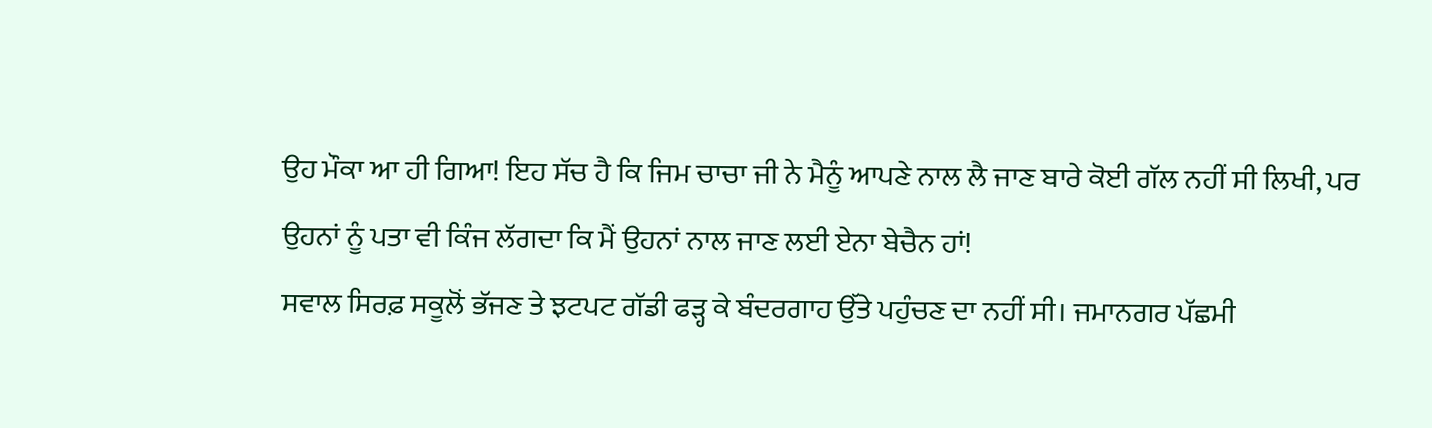ਉਹ ਮੌਕਾ ਆ ਹੀ ਗਿਆ! ਇਹ ਸੱਚ ਹੈ ਕਿ ਜਿਮ ਚਾਚਾ ਜੀ ਨੇ ਮੈਨੂੰ ਆਪਣੇ ਨਾਲ ਲੈ ਜਾਣ ਬਾਰੇ ਕੋਈ ਗੱਲ ਨਹੀਂ ਸੀ ਲਿਖੀ, ਪਰ ਉਹਨਾਂ ਨੂੰ ਪਤਾ ਵੀ ਕਿੰਜ ਲੱਗਦਾ ਕਿ ਮੈਂ ਉਹਨਾਂ ਨਾਲ ਜਾਣ ਲਈ ਏਨਾ ਬੇਚੈਨ ਹਾਂ!
ਸਵਾਲ ਸਿਰਫ਼ ਸਕੂਲੋਂ ਭੱਜਣ ਤੇ ਝਟਪਟ ਗੱਡੀ ਫੜ੍ਹ ਕੇ ਬੰਦਰਗਾਹ ਉੱਤੇ ਪਹੁੰਚਣ ਦਾ ਨਹੀਂ ਸੀ। ਜਮਾਨਗਰ ਪੱਛਮੀ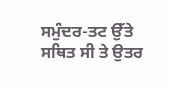ਸਮੁੰਦਰ-ਤਟ ਉੱਤੇ ਸਥਿਤ ਸੀ ਤੇ ਉਤਰ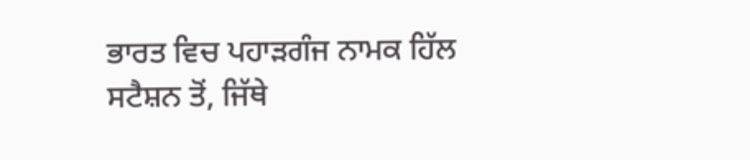ਭਾਰਤ ਵਿਚ ਪਹਾੜਗੰਜ ਨਾਮਕ ਹਿੱਲ ਸਟੈਸ਼ਨ ਤੋਂ, ਜਿੱਥੇ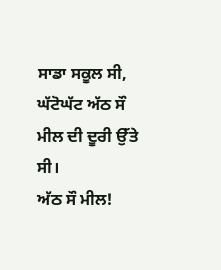ਸਾਡਾ ਸਕੂਲ ਸੀ, ਘੱਟੋਘੱਟ ਅੱਠ ਸੌ ਮੀਲ ਦੀ ਦੂਰੀ ਉੱਤੇ ਸੀ।
ਅੱਠ ਸੌ ਮੀਲ!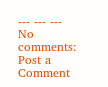--- --- ---
No comments:
Post a Comment